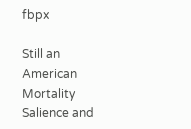fbpx

Still an American Mortality Salience and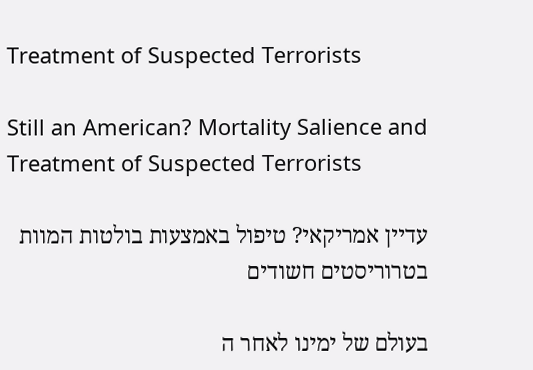Treatment of Suspected Terrorists

Still an American? Mortality Salience and Treatment of Suspected Terrorists

עדיין אמריקאי? טיפול באמצעות בולטות המוות בטרוריסטים חשודים

בעולם של ימינו לאחר ה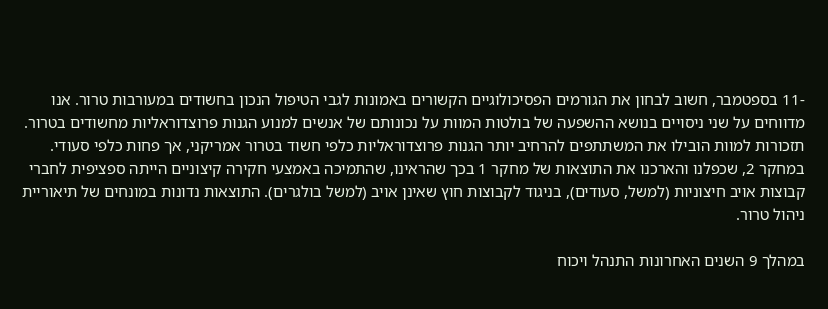-11 בספטמבר, חשוב לבחון את הגורמים הפסיכולוגיים הקשורים באמונות לגבי הטיפול הנכון בחשודים במעורבות טרור. אנו מדווחים על שני ניסויים בנושא ההשפעה של בולטות המוות על נכונותם של אנשים למנוע הגנות פרוצדוראליות מחשודים בטרור. תזכורות למוות הובילו את המשתתפים להרחיב יותר הגנות פרוצדוראליות כלפי חשוד בטרור אמריקני, אך פחות כלפי סעודי. במחקר 2, שכפלנו והארכנו את התוצאות של מחקר 1 בכך שהראינו, שהתמיכה באמצעי חקירה קיצוניים הייתה ספציפית לחברי קבוצות אויב חיצוניות (למשל, סעודים), בניגוד לקבוצות חוץ שאינן אויב (למשל בולגרים). התוצאות נדונות במונחים של תיאוריית ניהול טרור.

במהלך 9 השנים האחרונות התנהל ויכוח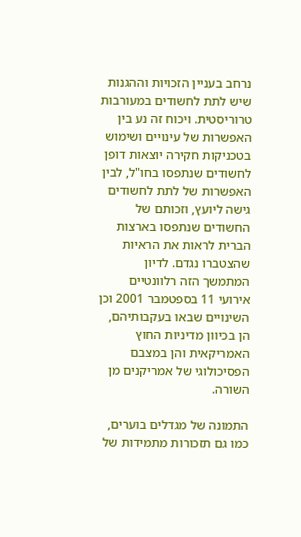נרחב בעניין הזכויות וההגנות שיש לתת לחשודים במעורבות טרוריסטית. ויכוח זה נע בין האפשרות של עינויים ושימוש בטכניקות חקירה יוצאות דופן לחשודים שנתפסו בחו"ל, לבין האפשרות של לתת לחשודים גישה ליועץ, וזכותם של החשודים שנתפסו בארצות הברית לראות את הראיות שהצטברו נגדם. לדיון המתמשך הזה רלוונטיים אירועי 11 בספטמבר 2001 וכן השינויים שבאו בעקבותיהם, הן בכיוון מדיניות החוץ האמריקאית והן במצבם הפסיכולוגי של אמריקנים מן השורה.

התמונה של מגדלים בוערים, כמו גם תזכורות מתמידות של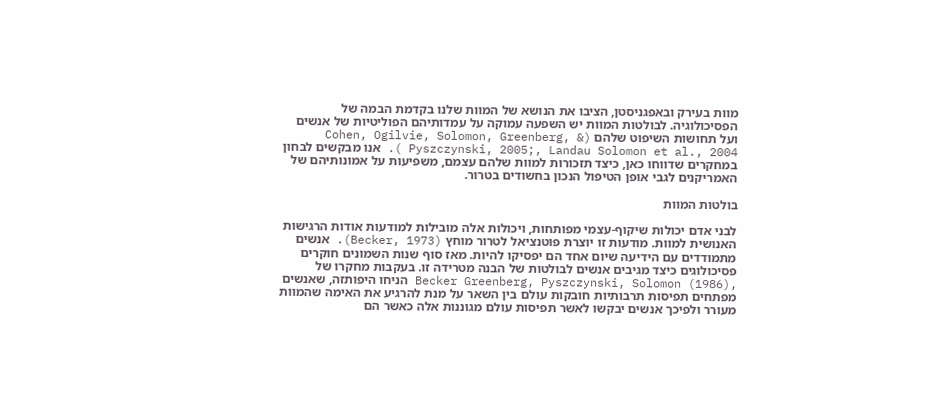מוות בעירק ובאפגניסטן, הציבו את הנושא של המוות שלנו בקדמת הבמה של הפסיכולוגיה. לבולטות המוות יש השפעה עמוקה על עמדותיהם הפוליטיות של אנשים ועל תחושות השיפוט שלהם (Cohen, Ogilvie, Solomon, Greenberg, & Pyszczynski, 2005;, Landau Solomon et al., 2004 ). אנו מבקשים לבחון במחקרים שדווחו כאן, כיצד תזכורות למוות שלהם עצמם, משפיעות על אמונותיהם של האמריקנים לגבי אופן הטיפול הנכון בחשודים בטרור.

בולטות המוות

לבני אדם יכולות שיקוף-עצמי מפותחות, ויכולות אלה מובילות למודעות אודות הרגישות האנושית למוות. מודעות זו יוצרת פוטנציאל לטרור מוחץ (Becker, 1973). אנשים מתמודדים עם הידיעה שיום אחד הם יפסיקו להיות. מאז סוף שנות השמונים חוקרים פסיכולוגים כיצד מגיבים אנשים לבולטות של הבנה מטרידה זו. בעקבות מחקרו של  ,Becker Greenberg, Pyszczynski, Solomon (1986) הניחו היפותזה, שאנשים מפתחים תפיסות תרבותיות חובקות עולם בין השאר על מנת להרגיע את האימה שהמוות מעורר ולפיכך אנשים יבקשו לאשר תפיסות עולם מגוננות אלה כאשר הם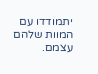יתמודדו עם המוות שלהם עצמם.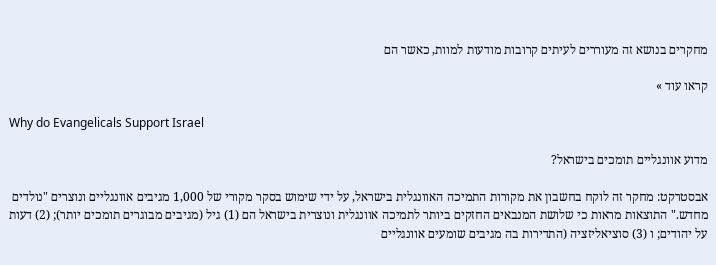מחקרים בנושא זה מעוררים לעיתים קרובות מודעות למוות, כאשר הם

קראו עוד »

Why do Evangelicals Support Israel

מדוע אוונגליים תומכים בישראל?

אבסטרקט: מחקר זה לוקח בחשבון את מקורות התמיכה האוונגלית בישראל, על ידי שימוש בסקר מקורי של 1,000 מגיבים אוונגליים ונוצרים "נולדים מחדש." התוצאות מראות כי שלושת המנבאים החזקים ביותר לתמיכה אוונגלית ונוצרית בישראל הם (1) גיל (מגיבים מבוגרים תומכים יותר); (2) דעות על יהודים; ו (3) סוציאליזציה (התדירות בה מגיבים שומעים אוונגליים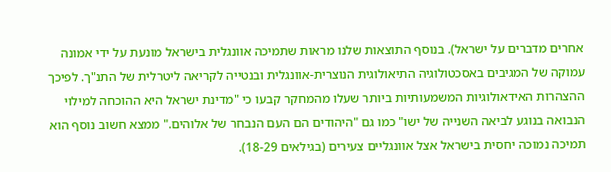אחרים מדברים על ישראל). בנוסף התוצאות שלנו מראות שתמיכה אוונגלית בישראל מונעת על ידי אמונה עמוקה של המגיבים באסכטולוגיה התיאולוגית הנוצרית-אוונגלית ובנטייה לקריאה ליטרלית של התנ"ך. לפיכך ההצהרות האידאולוגיות המשמעותיות ביותר שעלו מהמחקר קבעו כי "מדינת ישראל היא ההוכחה למילוי הנבואה בנוגע לביאה השנייה של ישו" כמו גם "היהודים הם העם הנבחר של אלוהים." ממצא חשוב נוסף הוא תמיכה נמוכה יחסית בישראל אצל אוונגליים צעירים (בגילאים 18-29).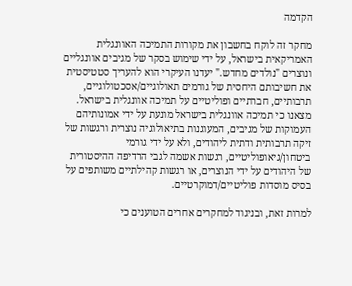הקדמה

מחקר זה לוקח בחשבון את מקורות התמיכה האוונגלית האמריקאית בישראל, על ידי שימוש בסקר של מגיבים אוונגליים ונוצרים "נולדים מחדש." יעדנו העיקרי הוא להעריך סטטיסטית את חשיבותם היחסית של גורמים תאולוגיים/אסכטולוגיים, תרבותיים, חברתיים ופוליטיים על תמיכה אוונגלית בישראל. מצאנו כי תמיכה אוונגלית בישראל מונעת על ידי אמונותיהם העמוקות של מגיבים, המעוגנות בתיאולוגיה נוצרית ורגשות של זיקה תרבותית ודתית ליהודים, ולא על ידי גורמי ביטחון/גיאופוליטיים, רגשות אשמה לגבי הרדיפה ההיסטורית של היהודים על ידי הנוצרים, או רגשות קהילתיים משותפים על בסיס מוסדות פוליטיים/דמוקרטיים.

למרות זאת, ובניגוד למחקרים אחרים הטוענים כי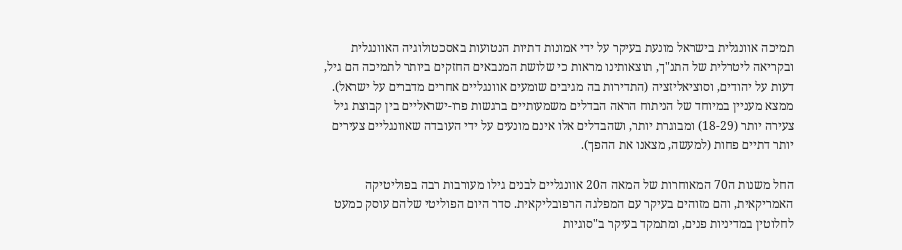תמיכה אוונגלית בישראל מונעת בעיקר על ידי אמונות דתיות הנטועות באסכטולוגיה האוונגלית ובקריאה ליטרלית של התנ"ך, תוצאותינו מראות כי שלושת המנבאים החזקים ביותר לתמיכה הם גיל, דעות על יהודים, וסוציאליזציה (התדירות בה מגיבים שומעים אוונגליים אחרים מדברים על ישראל). ממצא מעניין במיוחד של הניתוח הראה הבדלים משמעותיים ברגשות פרו-ישראליים בין קבוצת גיל צעירה יותר (18-29) ומבוגרת יותר, ושהבדלים אלו אינם מונעים על ידי העובדה שאוונגליים צעירים יותר דתיים פחות (למעשה, מצאנו את ההפך).

החל משנות ה70 המאוחרות של המאה ה20 אוונגליים לבנים גילו מעורבות רבה בפוליטיקה האמריקאית, והם מזוהים בעיקר עם המפלגה הרפובליקאית. סדר היום הפוליטי שלהם עוסק כמעט לחלוטין במדיניות פנים, ומתמקד בעיקר ב"סוגיות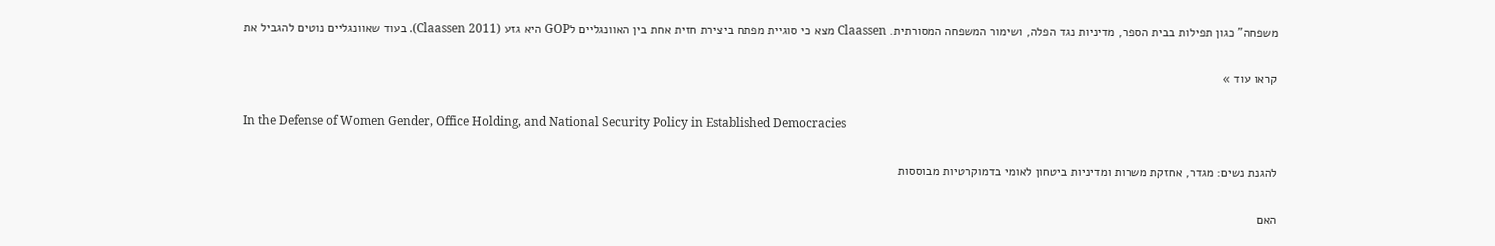משפחה" כגון תפילות בבית הספר, מדיניות נגד הפלה, ושימור המשפחה המסורתית. Claassen מצא כי סוגיית מפתח ביצירת חזית אחת בין האוונגליים לGOP היא גזע (Claassen 2011). בעוד שאוונגליים נוטים להגביל את

קראו עוד »

In the Defense of Women Gender, Office Holding, and National Security Policy in Established Democracies

להגנת נשים: מגדר, אחזקת משרות ומדיניות ביטחון לאומי בדמוקרטיות מבוססות

האם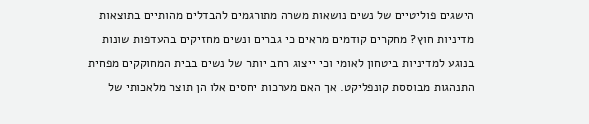הישגים פוליטיים של נשים נושאות משרה מתורגמים להבדלים מהותיים בתוצאות מדיניות חוץ? מחקרים קודמים מראים כי גברים ונשים מחזיקים בהעדפות שונות בנוגע למדיניות ביטחון לאומי וכי ייצוג רחב יותר של נשים בבית המחוקקים מפחית התנהגות מבוססת קונפליקט. אך האם מערכות יחסים אלו הן תוצר מלאכותי של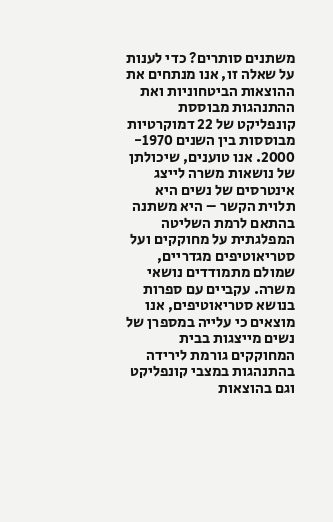משתנים סותרים? כדי לענות על שאלה זו, אנו מנתחים את ההוצאות הביטחוניות ואת ההתנהגות מבוססת קונפליקט של 22 דמוקרטיות מבוססות בין השנים 1970- 2000. אנו טוענים, שיכולתן של נושאות משרה לייצג אינטרסים של נשים היא תלוית הקשר – היא משתנה בהתאם לרמת השליטה המפלגתית על מחוקקים ועל סטריאוטיפים מגדריים, שמולם מתמודדים נושאי משרה. עקביים עם ספרות בנושא סטריאוטיפים, אנו מוצאים כי עלייה במספרן של נשים מייצגות בבית המחוקקים גורמת לירידה בהתנהגות במצבי קונפליקט וגם בהוצאות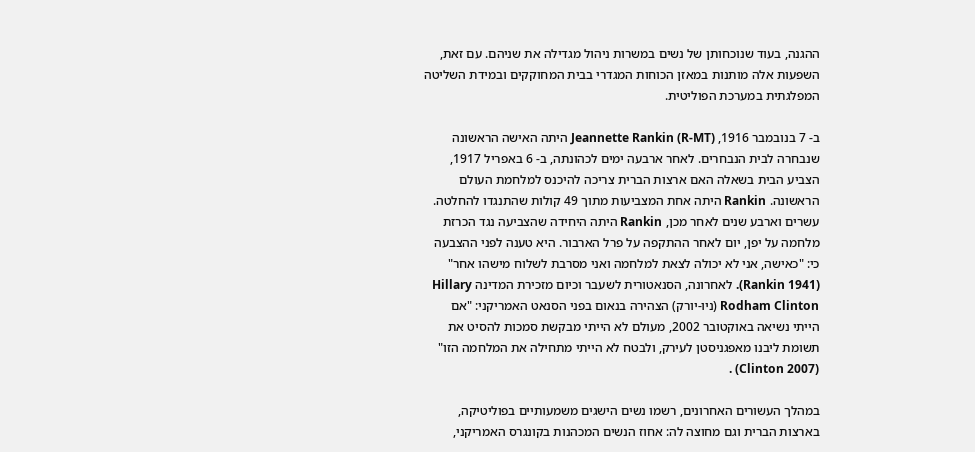ההגנה, בעוד שנוכחותן של נשים במשרות ניהול מגדילה את שניהם. עם זאת, השפעות אלה מותנות במאזן הכוחות המגדרי בבית המחוקקים ובמידת השליטה המפלגתית במערכת הפוליטית.

ב- 7 בנובמבר 1916, Jeannette Rankin (R-MT) היתה האישה הראשונה שנבחרה לבית הנבחרים. לאחר ארבעה ימים לכהונתה, ב- 6 באפריל 1917, הצביע הבית בשאלה האם ארצות הברית צריכה להיכנס למלחמת העולם הראשונה. Rankin היתה אחת המצביעות מתוך 49 קולות שהתנגדו להחלטה. עשרים וארבע שנים לאחר מכן, Rankin היתה היחידה שהצביעה נגד הכרזת מלחמה על יפן, יום לאחר ההתקפה על פרל הארבור. היא טענה לפני ההצבעה כי: "כאישה, אני לא יכולה לצאת למלחמה ואני מסרבת לשלוח מישהו אחר" (Rankin 1941). לאחרונה, הסנאטורית לשעבר וכיום מזכירת המדינה Hillary Rodham Clinton (ניו-יורק) הצהירה בנאום בפני הסנאט האמריקני: "אם הייתי נשיאה באוקטובר 2002, מעולם לא הייתי מבקשת סמכות להסיט את תשומת ליבנו מאפגניסטן לעירק, ולבטח לא הייתי מתחילה את המלחמה הזו" (Clinton 2007) .

במהלך העשורים האחרונים, רשמו נשים הישגים משמעותיים בפוליטיקה, בארצות הברית וגם מחוצה לה: אחוז הנשים המכהנות בקונגרס האמריקני,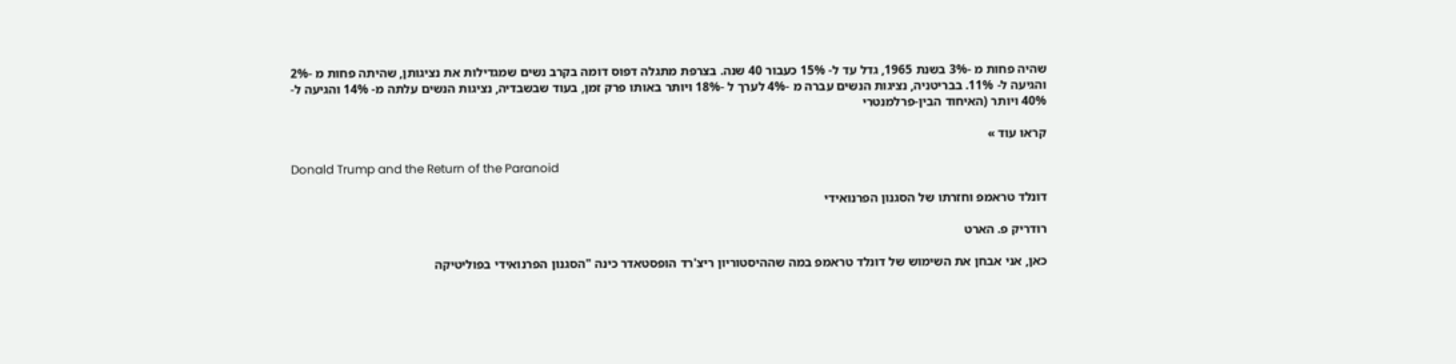שהיה פחות מ -3% בשנת 1965, גדל עד ל- 15% כעבור 40 שנה. בצרפת מתגלה דפוס דומה בקרב נשים שמגדילות את נציגותן, שהיתה פחות מ -2% והגיעה ל- 11%. בבריטניה, נציגות הנשים עברה מ -4% לערך ל -18% ויותר באותו פרק זמן, בעוד שבשבדיה, נציגות הנשים עלתה מ- 14% והגיעה ל-  40% ויותר (האיחוד הבין-פרלמנטרי

קראו עוד »

Donald Trump and the Return of the Paranoid

דונלד טראמפ וחזרתו של הסגנון הפרנואידי

רודריק פ. הארט

כאן, אני אבחן את השימוש של דונלד טראמפ במה שההיסטוריון ריצ'רד הופסטאדר כינה "הסגנון הפרנואידי בפוליטיקה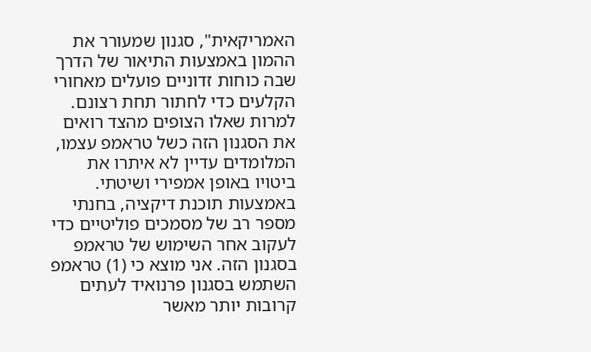האמריקאית", סגנון שמעורר את ההמון באמצעות התיאור של הדרך שבה כוחות זדוניים פועלים מאחורי הקלעים כדי לחתור תחת רצונם. למרות שאלו הצופים מהצד רואים את הסגנון הזה כשל טראמפ עצמו, המלומדים עדיין לא איתרו את ביטויו באופן אמפירי ושיטתי. באמצעות תוכנת דיקציה, בחנתי מספר רב של מסמכים פוליטיים כדי לעקוב אחר השימוש של טראמפ בסגנון הזה. אני מוצא כי (1) טראמפ השתמש בסגנון פרנואיד לעתים קרובות יותר מאשר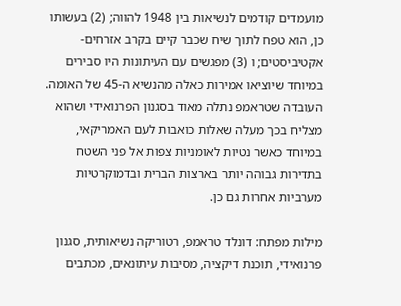מועמדים קודמים לנשיאות בין 1948 להווה; (2) בעשותו כן, הוא טפח לתוך שיח שכבר קיים בקרב אזרחים-אקטיביסטים; ו (3) מפגשים עם העיתונות היו סבירים במיוחד שיוציאו אמירות כאלה מהנשיא ה-45 של האומה. העובדה שטראמפ נתלה מאוד בסגנון הפרנואידי ושהוא מצליח בכך מעלה שאלות כואבות לעם האמריקאי, במיוחד כאשר נטיות לאומניות צפות אל פני השטח בתדירות גבוהה יותר בארצות הברית ובדמוקרטיות מערביות אחרות גם כן.

מילות מפתח: דונלד טראמפ, רטוריקה נשיאותית, סגנון פרנואידי, תוכנת דיקציה, מסיבות עיתונאים, מכתבים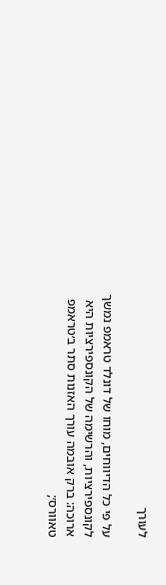לעורך

על פי כל הדיווחים, מוחו של דונלד טראמפ נמשך לקונספירציות, והרשימה של הקונספירציות היא ארוכה: ברק אובמה עורך האזנות סתר ב׳טראמפ טאוורס׳;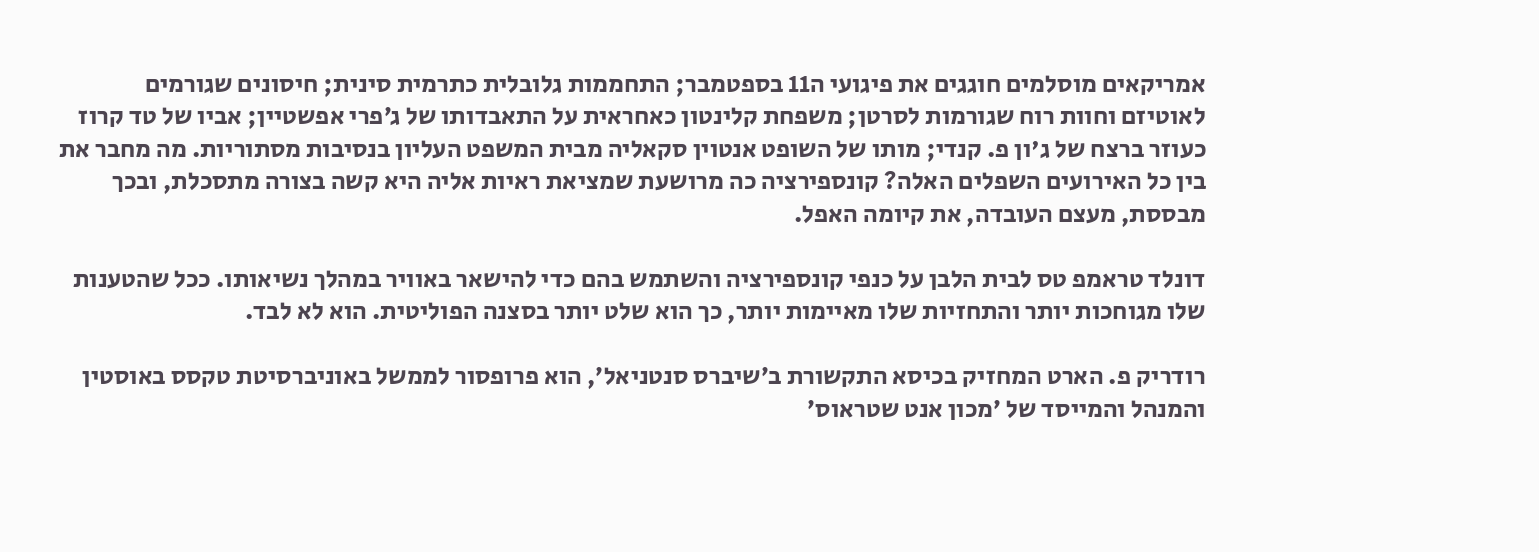אמריקאים מוסלמים חוגגים את פיגועי ה11 בספטמבר; התחממות גלובלית כתרמית סינית; חיסונים שגורמים לאוטיזם וחוות רוח שגורמות לסרטן; משפחת קלינטון כאחראית על התאבדותו של ג׳פרי אפשטיין; אביו של טד קרוז כעוזר ברצח של ג'ון פ. קנדי; מותו של השופט אנטוין סקאליה מבית המשפט העליון בנסיבות מסתוריות. מה מחבר את בין כל האירועים השפלים האלה? קונספירציה כה מרושעת שמציאת ראיות אליה היא קשה בצורה מתסכלת, ובכך מבססת, מעצם העובדה, את קיומה האפל.

דונלד טראמפ טס לבית הלבן על כנפי קונספירציה והשתמש בהם כדי להישאר באוויר במהלך נשיאותו. ככל שהטענות שלו מגוחכות יותר והתחזיות שלו מאיימות יותר, כך הוא שלט יותר בסצנה הפוליטית. הוא לא לבד.

רודריק פ. הארט המחזיק בכיסא התקשורת ב׳שיברס סנטניאל׳, הוא פרופסור לממשל באוניברסיטת טקסס באוסטין והמנהל והמייסד של ׳מכון אנט שטראוס׳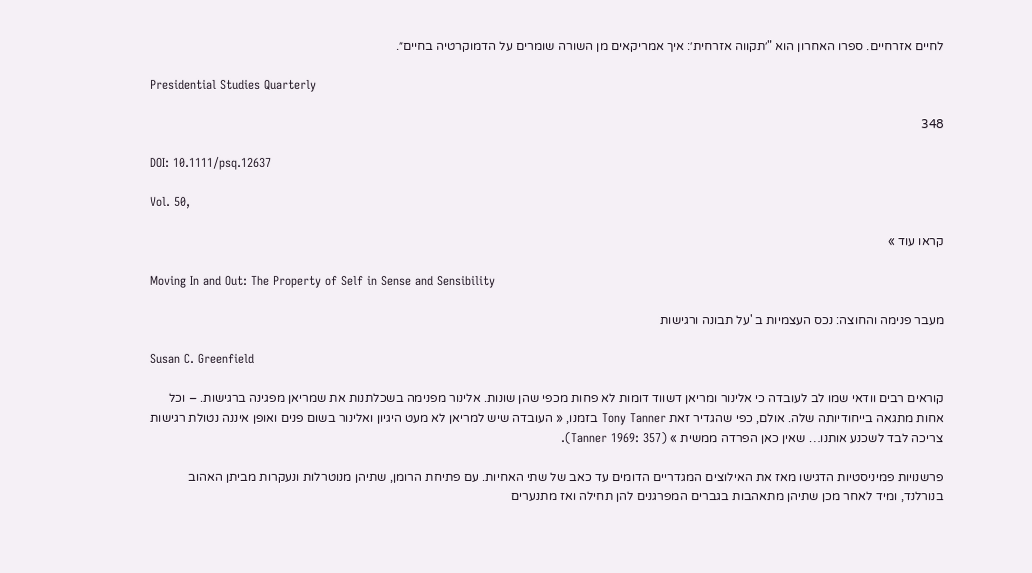לחיים אזרחיים. ספרו האחרון הוא "׳תקווה אזרחית׳: איך אמריקאים מן השורה שומרים על הדמוקרטיה בחיים״.

Presidential Studies Quarterly

348

DOI: 10.1111/psq.12637

Vol. 50,

קראו עוד »

Moving In and Out: The Property of Self in Sense and Sensibility

מעבר פנימה והחוצה: נכס העצמיות ב 'על תבונה ורגישות

Susan C. Greenfield

קוראים רבים וודאי שמו לב לעובדה כי אלינור ומריאן דשווד דומות לא פחות מכפי שהן שונות. אלינור מפנימה בשכלתנות את שמריאן מפגינה ברגישות. – וכל אחות מתגאה בייחודיותה שלה. אולם, כפי שהגדיר זאת Tony Tanner בזמנו, « העובדה שיש למריאן לא מעט היגיון ואלינור בשום פנים ואופן איננה נטולת רגישות צריכה לבד לשכנע אותנו… שאין כאן הפרדה ממשית » (Tanner 1969: 357).

פרשנויות פמיניסטיות הדגישו מאז את האילוצים המגדריים הדומים עד כאב של שתי האחיות. עם פתיחת הרומן, שתיהן מנוטרלות ונעקרות מביתן האהוב בנורלנד, ומיד לאחר מכן שתיהן מתאהבות בגברים המפרגנים להן תחילה ואז מתנערים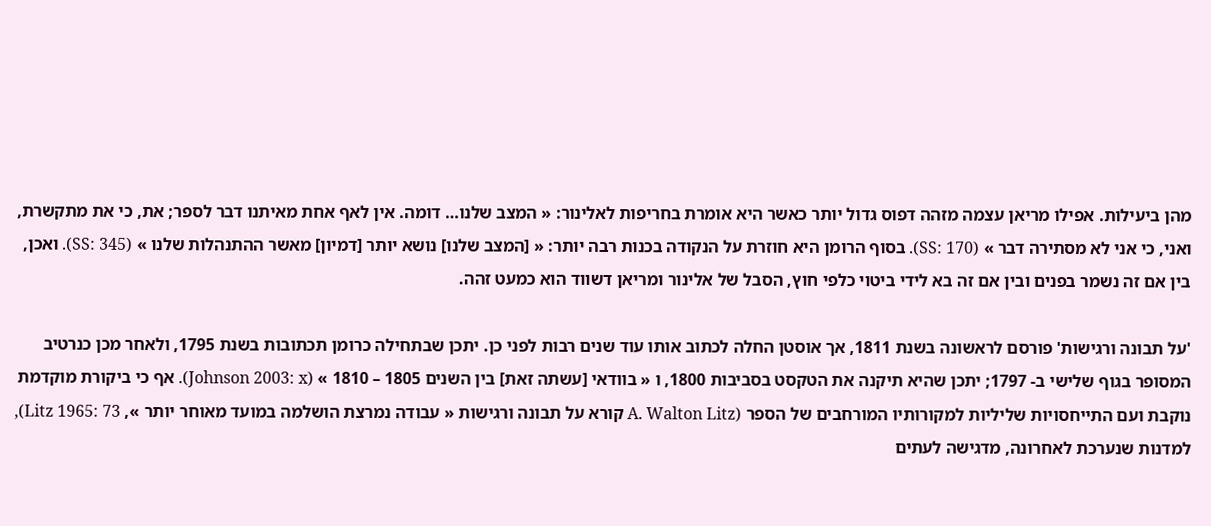מהן ביעילות. אפילו מריאן עצמה מזהה דפוס גדול יותר כאשר היא אומרת בחריפות לאלינור: « המצב שלנו… דומה. אין לאף אחת מאיתנו דבר לספר; את, כי את מתקשרת, ואני, כי אני לא מסתירה דבר » (SS: 170). בסוף הרומן היא חוזרת על הנקודה בכנות רבה יותר: « [המצב שלנו] נושא יותר [דמיון] מאשר ההתנהלות שלנו » (SS: 345). ואכן, בין אם זה נשמר בפנים ובין אם זה בא לידי ביטוי כלפי חוץ, הסבל של אלינור ומריאן דשווד הוא כמעט זהה.

'על תבונה ורגישות' פורסם לראשונה בשנת 1811, אך אוסטן החלה לכתוב אותו עוד שנים רבות לפני כן. יתכן שבתחילה כרומן תכתובות בשנת 1795, ולאחר מכן כנרטיב המסופר בגוף שלישי ב- 1797; יתכן שהיא תיקנה את הטקסט בסביבות 1800, ו « בוודאי [עשתה זאת] בין השנים 1805 – 1810 » (Johnson 2003: x). אף כי ביקורת מוקדמת נוקבת ועם התייחסויות שליליות למקורותיו המורחבים של הספר (A. Walton Litz קורא על תבונה ורגישות « עבודה נמרצת הושלמה במועד מאוחר יותר », Litz 1965: 73), למדנות שנערכת לאחרונה, מדגישה לעתים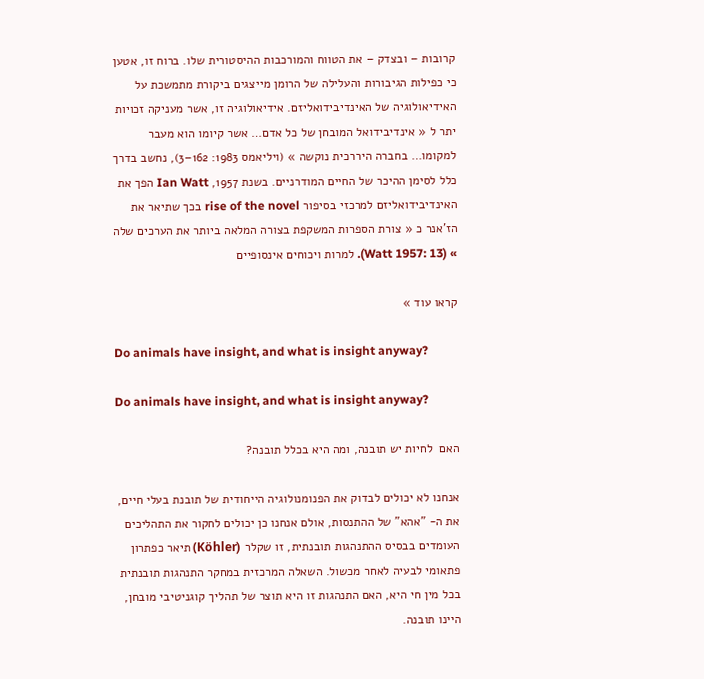קרובות – ובצדק – את הטווח והמורכבות ההיסטורית שלו. ברוח זו, אטען כי כפילות הגיבורות והעלילה של הרומן מייצגים ביקורת מתמשכת על האידיאולוגיה של האינדיבידואליזם. אידיאולוגיה זו, אשר מעניקה זכויות יתר ל « אינדיבידואל המובחן של כל אדם… אשר קיומו הוא מעבר למקומו… בחברה היררכית נוקשה » (ויליאמס 1983: 162–3), נחשב בדרך כלל לסימן ההיכר של החיים המודרניים. בשנת 1957, Ian Watt הפך את האינדיבידואליזם למרכזי בסיפור rise of the novel בכך שתיאר את הז'אנר כ « צורת הספרות המשקפת בצורה המלאה ביותר את הערכים שלה » (Watt 1957: 13). למרות ויכוחים אינסופיים

קראו עוד »

Do animals have insight, and what is insight anyway?

Do animals have insight, and what is insight anyway?

האם  לחיות יש תובנה, ומה היא בכלל תובנה?

אנחנו לא יכולים לבדוק את הפנומנולוגיה הייחודית של תובנת בעלי חיים, את ה- "אהא" של ההתנסות, אולם אנחנו כן יכולים לחקור את התהליכים העומדים בבסיס ההתנהגות תובנתית, זו שקלר (Köhler) תיאר כפתרון פתאומי לבעיה לאחר מכשול. השאלה המרכזית במחקר התנהגות תובנתית בכל מין חי היא, האם התנהגות זו היא תוצר של תהליך קוגניטיבי מובחן, היינו תובנה.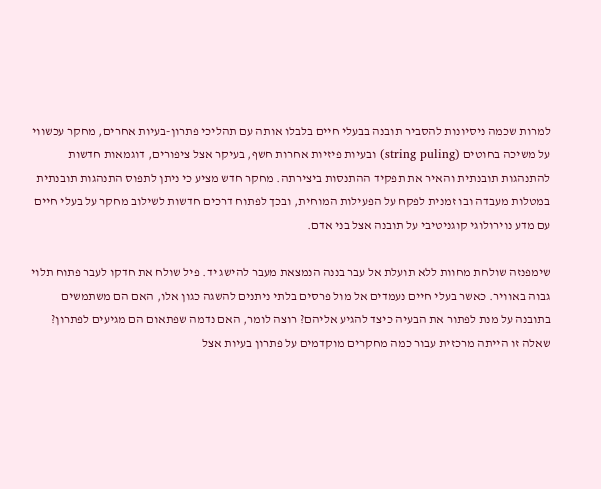למרות שכמה ניסיונות להסביר תובנה בבעלי חיים בלבלו אותה עם תהליכי פתרון-בעיות אחרים, מחקר עכשווי על משיכה בחוטים (string puling) ובעיות פיזיות אחרות חשף, בעיקר אצל ציפורים, דוגמאות חדשות להתנהגות תובנתית והאיר את תפקיד ההתנסות ביצירתה. מחקר חדש מציע כי ניתן לתפוס התנהגות תובנתית במטלות מעבדה ובו זמנית לפקח על הפעילות המוחית, ובכך לפתוח דרכים חדשות לשילוב מחקר על בעלי חיים עם מדע נוירולוגי קוגניטיבי על תובנה אצל בני אדם.

שימפנזה שולחת מחוות ללא תועלת אל עבר בננה הנמצאת מעבר להישג יד. פיל שולח את חדקו לעבר פתוח תלוי גבוה באוויר. כאשר בעלי חיים נעמדים אל מול פרסים בלתי ניתנים להשגה כגון אלו, האם הם משתמשים בתובנה על מנת לפתור את הבעיה כיצד להגיע אליהם? רוצה לומר, האם נדמה שפתאום הם מגיעים לפתרון? שאלה זו הייתה מרכזית עבור כמה מחקרים מוקדמים על פתרון בעיות אצל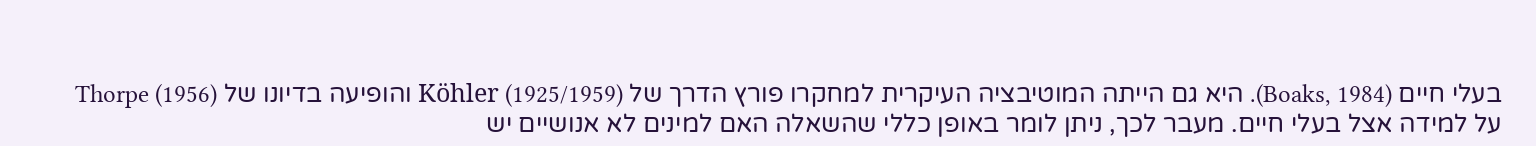בעלי חיים (Boaks, 1984). היא גם הייתה המוטיבציה העיקרית למחקרו פורץ הדרך של Köhler (1925/1959) והופיעה בדיונו של Thorpe (1956) על למידה אצל בעלי חיים. מעבר לכך, ניתן לומר באופן כללי שהשאלה האם למינים לא אנושיים יש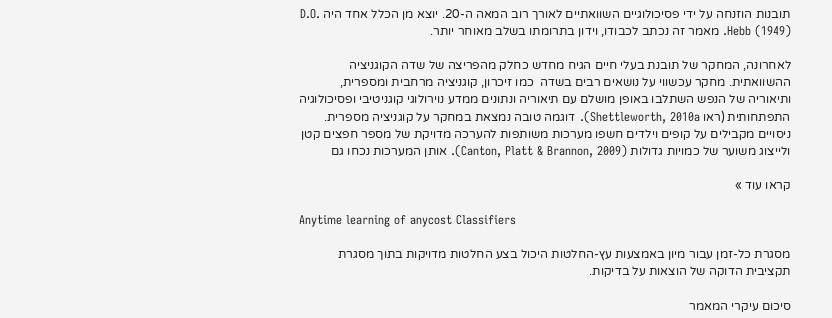תובנות הוזנחה על ידי פסיכולוגיים השוואתיים לאורך רוב המאה ה-20. יוצא מן הכלל אחד היה D.O. Hebb (1949). מאמר זה נכתב לכבודו, וידון בתרומתו בשלב מאוחר יותר.

לאחרונה, המחקר של תובנת בעלי חיים הגיח מחדש כחלק מהפריצה של שדה הקוגניציה ההשוואתית. מחקר עכשווי על נושאים רבים בשדה  כמו זיכרון, קוגניציה מרחבית ומספרית, ותיאוריה של הנפש השתלבו באופן מושלם עם תיאוריה ונתונים ממדע נוירולוגי קוגניטיבי ופסיכולוגיה התפתחותית (ראו Shettleworth, 2010a). דוגמה טובה נמצאת במחקר על קוגניציה מספרית. ניסויים מקבילים על קופים וילדים חשפו מערכות משותפות להערכה מדויקת של מספר חפצים קטן ולייצוג משוער של כמויות גדולות (Canton, Platt & Brannon, 2009). אותן המערכות נכחו גם

קראו עוד »

Anytime learning of anycost Classifiers

מסגרת כל-זמן עבור מיון באמצעות עץ-החלטות היכול בצע החלטות מדויקות בתוך מסגרת תקציבית הדוקה של הוצאות על בדיקות.

סיכום עיקרי המאמר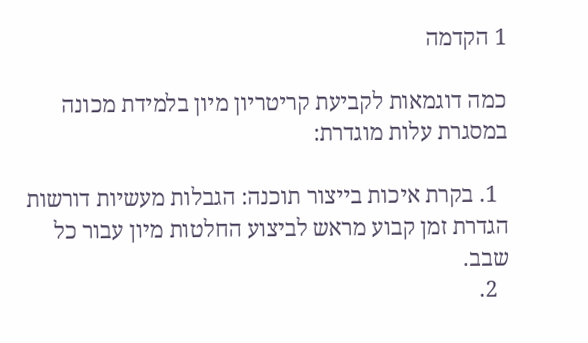1 הקדמה

כמה דוגמאות לקביעת קריטריון מיון בלמידת מכונה במסגרת עלות מוגדרת:

  1. בקרת איכות בייצור תוכנה: הגבלות מעשיות דורשות הגדרת זמן קבוע מראש לביצוע החלטות מיון עבור כל שבב.
  2.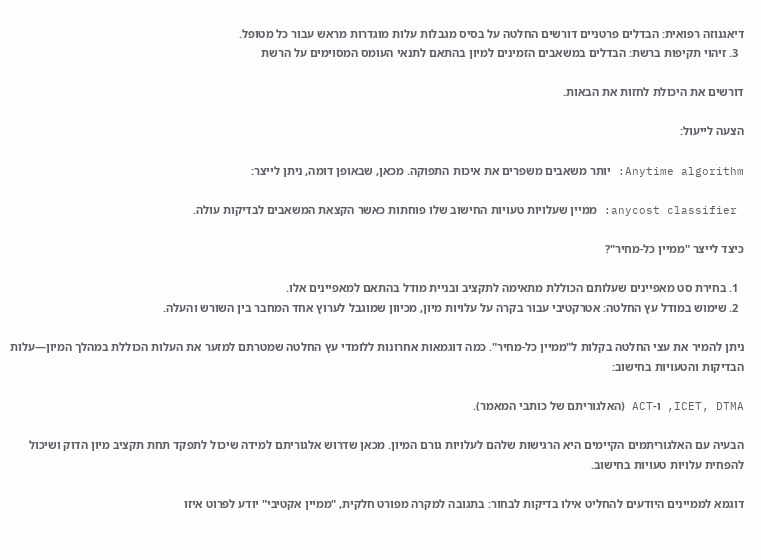דיאגנוזה רפואית: הבדלים פרטניים דורשים החלטה על בסיס מגבלות עלות מוגדרות מראש עבור כל מטופל.
  3. זיהוי תקיפות ברשת: הבדלים במשאבים הזמינים למיון בהתאם לתנאי העומס המסוימים על הרשת

דורשים את היכולת לחזות את הבאות.

הצעה לייעול:

Anytime algorithm: יותר משאבים משפרים את איכות התפוקה. מכאן, שבאופן דומה, ניתן לייצר:

 anycost classifier: ממיין שעלויות טעויות החישוב שלו פוחתות כאשר הקצאת המשאבים לבדיקות עולה.

כיצד לייצר "ממיין כל-מחיר"?

  1. בחירת סט מאפיינים שעלותם הכוללת מתאימה לתקציב ובניית מודל בהתאם למאפיינים אלו.
  2. שימוש במודל עץ החלטה: אטרקטיבי עבור בקרה על עלויות מיון, מכיוון שמוגבל לערוץ אחד המחבר בין השורש והעלה.

ניתן להמיר את עצי החלטה בקלות ל"ממיין כל-מחיר". כמה דוגמאות אחרונות ללומדי עץ החלטה שמטרתם למזער את העלות הכוללת במהלך המיון—עלות הבדיקות והטעויות בחישוב:

ICET, DTMA, ו-ACT (האלגוריתם של כותבי המאמר).

הבעיה עם האלגוריתמים הקיימים היא הרגישות שלהם לעלויות גורם המיון. מכאן שדרוש אלגוריתם למידה שיכול לתפקד תחת תקציב מיון הדוק ושיכול להפחית עלויות טעויות בחישוב.

דוגמא לממיינים היודעים להחליט אילו בדיקות לבחור: בתגובה למקרה מפורט חלקית, "ממיין אקטיבי" יודע לפרוט איזו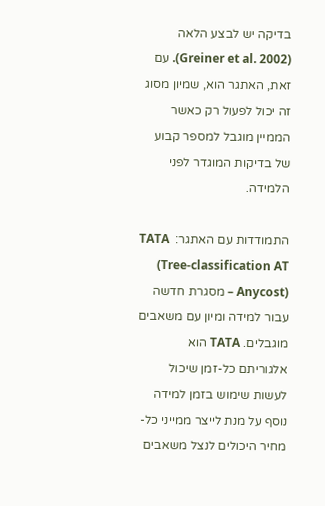בדיקה יש לבצע הלאה (Greiner et al. 2002). עם זאת, האתגר הוא, שמיון מסוג זה יכול לפעול רק כאשר הממיין מוגבל למספר קבוע של בדיקות המוגדר לפני הלמידה.

התמודדות עם האתגר:  TATA (Tree-classification AT Anycost) – מסגרת חדשה עבור למידה ומיון עם משאבים מוגבלים. TATA הוא אלגוריתם כל-זמן שיכול לעשות שימוש בזמן למידה נוסף על מנת לייצר ממייני כל-מחיר היכולים לנצל משאבים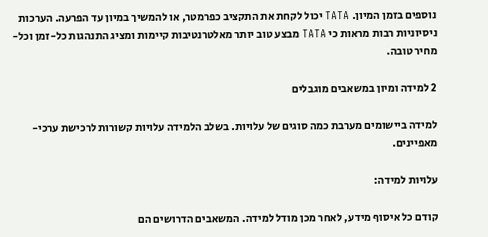נוספים בזמן המיון. TATA יכול לקחת את התקציב כפרמטר, או להמשיך במיון עד הפרעה. הערכות ניסיוניות רבות מראות כי TATA מבצע טוב יותר מאלטרנטיבות קיימות ומציג התנהגות כל-זמן וכל-מחיר טובה.

2 למידה ומיון במשאבים מוגבלים

למידה ביישומים מערבת כמה סוגים של עלויות. בשלב הלמידה עלויות קשורות לרכישת ערכי-מאפיינים.

עלויות למידה:

קודם כל איסוף מידע, לאחר מכן מודל למידה. המשאבים הדרושים הם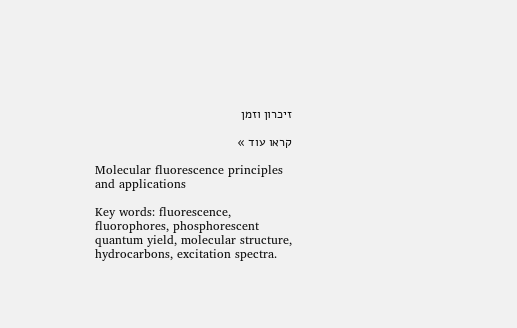זיכרון וזמן

קראו עוד »

Molecular fluorescence principles and applications

Key words: fluorescence, fluorophores, phosphorescent quantum yield, molecular structure, hydrocarbons, excitation spectra.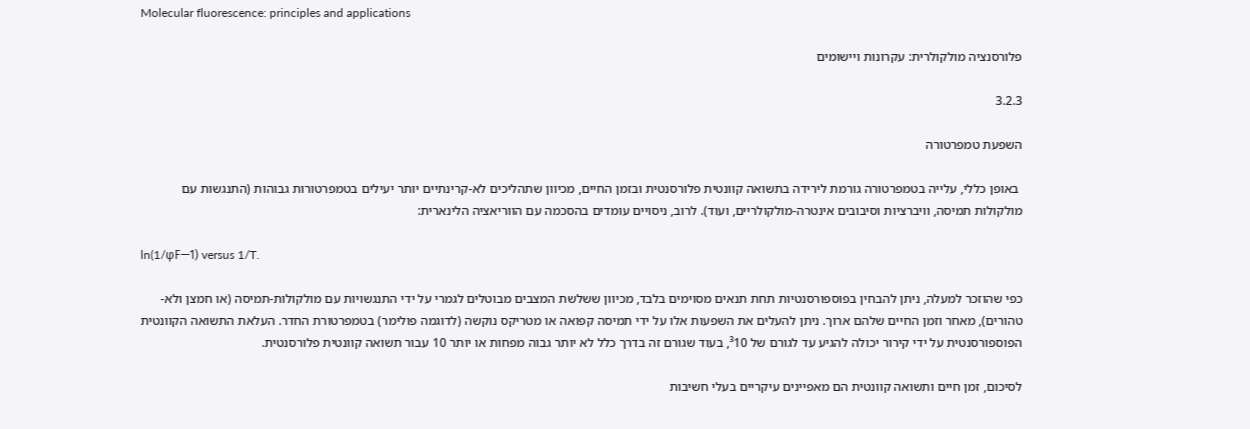Molecular fluorescence: principles and applications

פלורסנציה מולקולרית: עקרונות ויישומים

3.2.3

השפעת טמפרטורה

 באופן כללי, עלייה בטמפרטורה גורמת לירידה בתשואה קוונטית פלורסנטית ובזמן החיים, מכיוון שתהליכים לא-קרינתיים יותר יעילים בטמפרטורות גבוהות (התנגשות עם מולקולות תמיסה, וויברציות וסיבובים אינטרה-מולקולריים, ועוד). לרוב, ניסויים עומדים בהסכמה עם הווריאציה הלינארית:

ln(1/φF—1) versus 1/T.

כפי שהוזכר למעלה, ניתן להבחין בפוספורסנטיות תחת תנאים מסוימים בלבד, מכיוון ששלשת המצבים מבוטלים לגמרי על ידי התנגשויות עם מולקולות-תמיסה (או חמצן ולא-טהורים), מאחר וזמן החיים שלהם ארוך. ניתן להעלים את השפעות אלו על ידי תמיסה קפואה או מטריקס נוקשה (לדוגמה פולימר) בטמפרטורת החדר. העלאת התשואה הקוונטית הפוספורסנטית על ידי קירור יכולה להגיע עד לגורם של ³10, בעוד שגורם זה בדרך כלל לא יותר גבוה מפחות או יותר 10 עבור תשואה קוונטית פלורסנטית.

לסיכום, זמן חיים ותשואה קוונטית הם מאפיינים עיקריים בעלי חשיבות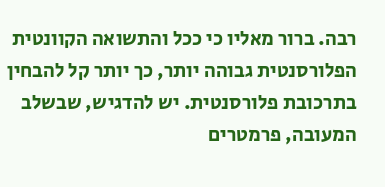רבה. ברור מאליו כי ככל והתשואה הקוונטית הפלורסנטית גבוהה יותר, כך יותר קל להבחין בתרכובת פלורסנטית. יש להדגיש, שבשלב המעובה, פרמטרים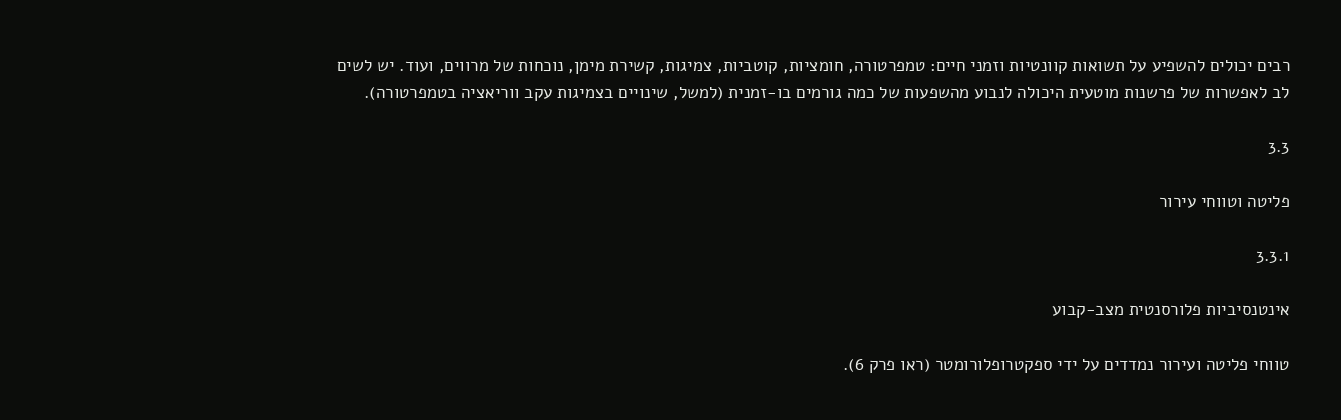רבים יכולים להשפיע על תשואות קוונטיות וזמני חיים: טמפרטורה, חומציות, קוטביות, צמיגות, קשירת מימן, נוכחות של מרווים, ועוד. יש לשים לב לאפשרות של פרשנות מוטעית היכולה לנבוע מהשפעות של כמה גורמים בו-זמנית (למשל, שינויים בצמיגות עקב ווריאציה בטמפרטורה).

3.3

פליטה וטווחי עירור

3.3.1

אינטנסיביות פלורסנטית מצב-קבוע

טווחי פליטה ועירור נמדדים על ידי ספקטרופלורומטר (ראו פרק 6).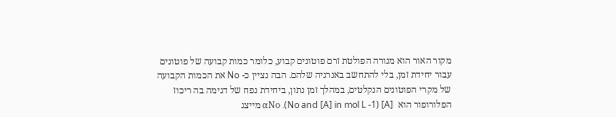מקור האור הוא מנורה הפולטת זרם פוטונים קבוע, כלומר כמות קבועה של פוטונים עבור יחידת זמן, בלי להתחשב באנרגיה שלהם. הבה נציין כ- No את הכמות הקבועה של מקרי הפוטונים הנקלטים, במהלך זמן נתון, ביחידת נפח של דגימה בה ריכוז הפלורופור הוא  [A] (No and [A] in mol L -1). αΝο מייצג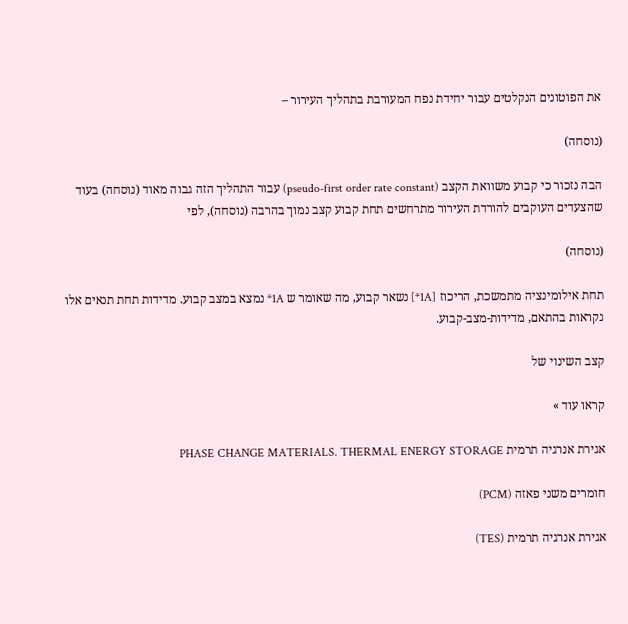את הפוטונים הנקלטים עבור יחידת נפח המעורבת בתהליך העירור –

(נוסחה)

הבה נזכור כי קבוע משוואת הקצב (pseudo-first order rate constant) עבור התהליך הזה גבוה מאוד (נוסחה) בעוד שהצעדים העוקבים להורדת העירור מתרחשים תחת קבוע קצב נמוך בהרבה (נוסחה), לפי

(נוסחה)

תחת אילומינציה מתמשכת, הריכוז [1A*] נשאר קבוע, מה שאומר ש 1A* נמצא במצב קבוע. מדידות תחת תנאים אלו נקראות בהתאם, מדידות-מצב-קבוע.

קצב השינוי של

קראו עוד »

אגירת אנרגיה תרמית PHASE CHANGE MATERIALS. THERMAL ENERGY STORAGE

חומרים משני פאזה (PCM)

אגירת אנרגיה תרמית (TES)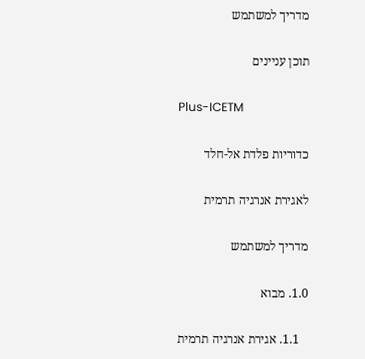מדריך למשתמש

תוכן עניינים

Plus-ICETM

כדוריות פלדת אל-חלד

לאגירת אנרגיה תרמית

מדריך למשתמש

1.0. מבוא

   1.1. אגירת אנרגיה תרמית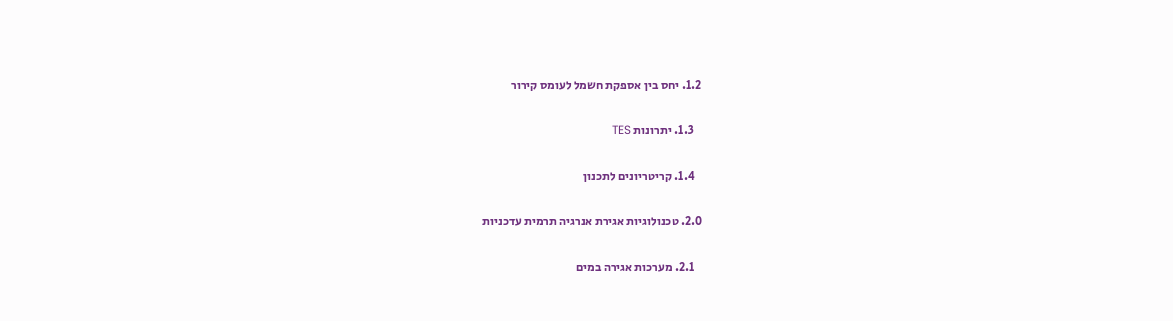1.2. יחס בין אספקת חשמל לעומס קירור

   1.3. יתרונות TES

   1.4. קריטריונים לתכנון

2.0. טכנולוגיות אגירת אנרגיה תרמית עדכניות

   2.1. מערכות אגירה במים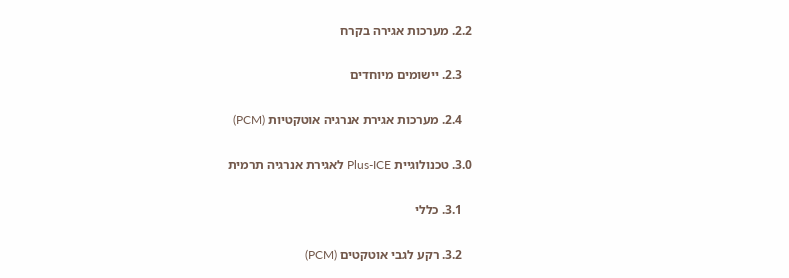2.2. מערכות אגירה בקרח

   2.3. יישומים מיוחדים

   2.4. מערכות אגירת אנרגיה אוטקטיות (PCM)

3.0. טכנולוגיית Plus-ICE לאגירת אנרגיה תרמית

   3.1. כללי

   3.2. רקע לגבי אוטקטים (PCM)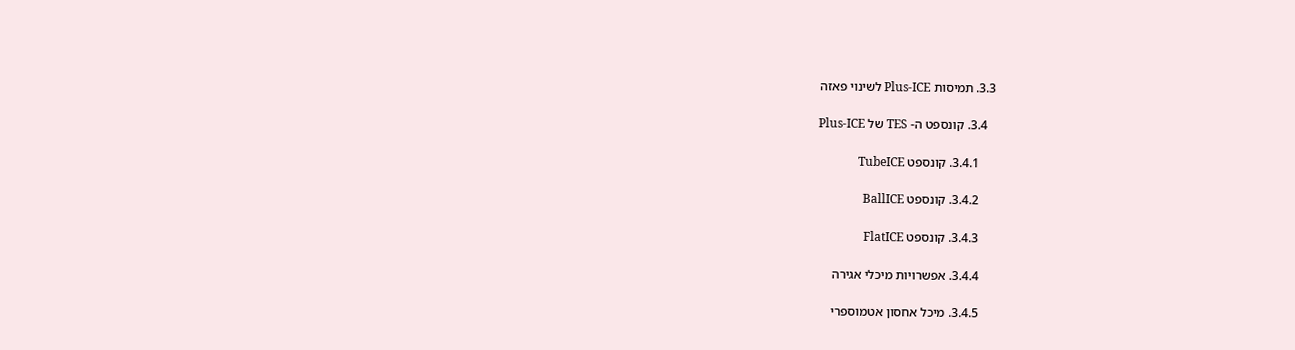3.3. תמיסות Plus-ICE לשינוי פאזה

   3.4. קונספט ה- TES של Plus-ICE

     3.4.1. קונספט TubeICE

     3.4.2. קונספט BallICE

     3.4.3. קונספט FlatICE

     3.4.4. אפשרויות מיכלי אגירה

     3.4.5. מיכל אחסון אטמוספרי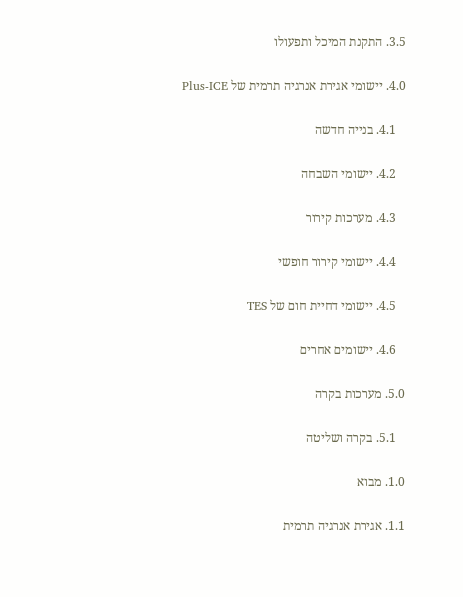3.5. התקנת המיכל ותפעולו

4.0. יישומי אגירת אנרגיה תרמית של Plus-ICE

   4.1. בנייה חדשה

   4.2. יישומי השבחה

   4.3. מערכות קירור

   4.4. יישומי קירור חופשי

   4.5. יישומי דחיית חום של TES

   4.6. יישומים אחרים

5.0. מערכות בקרה

   5.1. בקרה ושליטה

1.0. מבוא

1.1. אגירת אנרגיה תרמית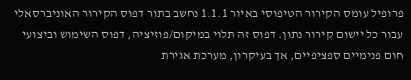פרופיל עומס הקירור הטיפוסי באיור 1.1.1 נחשב בתור דפוס הקירור האוניברסאלי עבור כל יישום קירור נתון. דפוס זה תלוי במיקום/פוזיציה, דפוס השימוש וביצועי חום פנימיים ספציפיים, אך בעיקרון, מערכת אגירת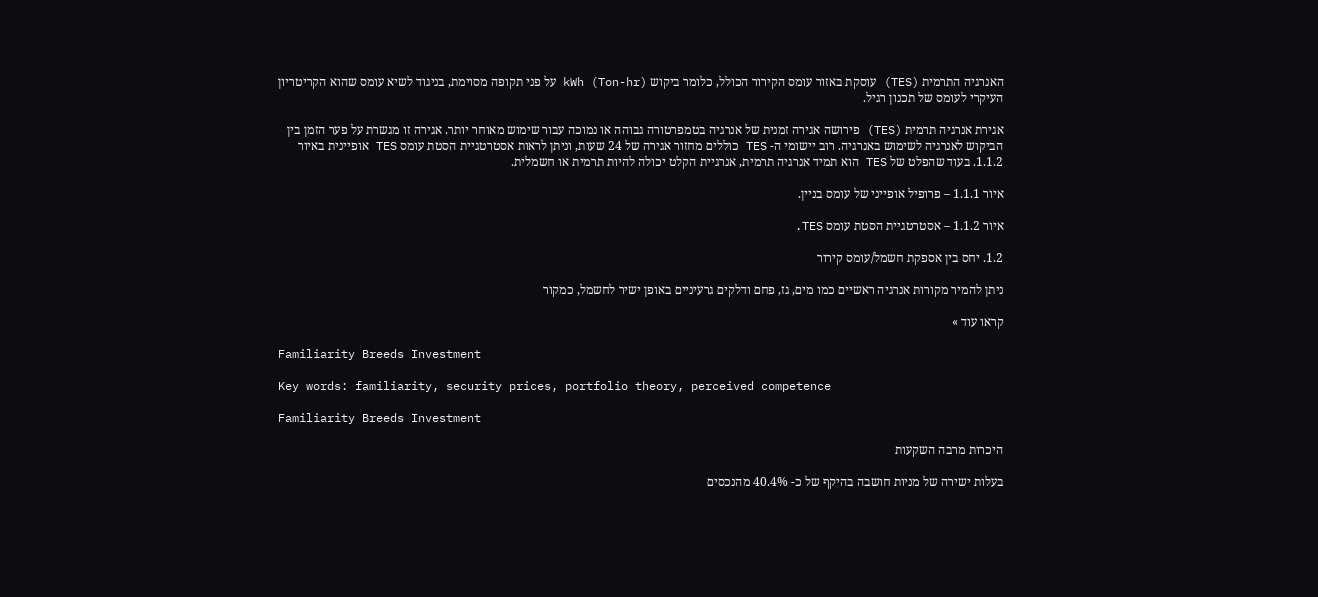האנרגיה התרמית (TES) עוסקת באזור עומס הקירור הכולל, כלומר ביקוש kWh (Ton-hr) על פני תקופה מסוימת, בניגוד לשיא עומס שהוא הקריטריון העיקרי לעומס של תכנון רגיל.

אגירת אנרגיה תרמית (TES) פירושה אגירה זמנית של אנרגיה בטמפרטורה גבוהה או נמוכה עבור שימוש מאוחר יותר. אגירה זו מגשרת על פער הזמן בין הביקוש לאנרגיה לשימוש באנרגיה. רוב יישומי ה- TES כוללים מחזור אגירה של 24 שעות, וניתן לראות אסטרטגיית הסטת עומס TES אופיינית באיור 1.1.2. בעוד שהפלט של TES הוא תמיד אנרגיה תרמית, אנרגיית הקלט יכולה להיות תרמית או חשמלית.

איור 1.1.1 – פרופיל אופייני של עומס בניין.

איור 1.1.2 – אסטרטגיית הסטת עומס TES.

1.2. יחס בין אספקת חשמל/עומס קירור

ניתן להמיר מקורות אנרגיה ראשיים כמו מים, גז, פחם ודלקים גרעיניים באופן ישיר לחשמל, כמקור

קראו עוד »

Familiarity Breeds Investment

Key words: familiarity, security prices, portfolio theory, perceived competence

Familiarity Breeds Investment

היכרות מרבה השקעות

בעלות ישירה של מניות חושבה בהיקף של כ- 40.4% מהנכסים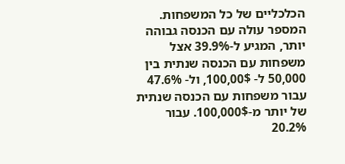הכלכליים של כל המשפחות. המספר עולה עם הכנסה גבוהה יותר, המגיע ל-39.9% אצל משפחות עם הכנסה שנתית בין 50,000 ל- 100,00$, ול- 47.6% עבור משפחות עם הכנסה שנתית של יותר מ-100,000$. עבור 20.2%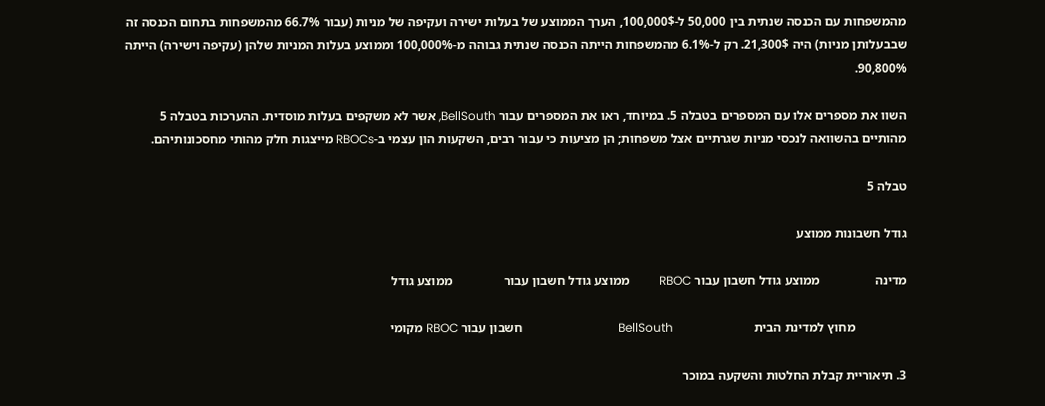מהמשפחות עם הכנסה שנתית בין 50,000 ל-100,000$, הערך הממוצע של בעלות ישירה ועקיפה של מניות (עבור 66.7% מהמשפחות בתחום הכנסה זה שבבעלותן מניות) היה 21,300$. רק ל-6.1% מהמשפחות הייתה הכנסה שנתית גבוהה מ-100,000% וממוצע בעלות המניות שלהן (עקיפה וישירה) הייתה 90,800%.

השוו את מספרים אלו עם המספרים בטבלה 5. במיוחד, ראו את המספרים עבור BellSouth, אשר לא משקפים בעלות מוסדית. ההערכות בטבלה 5 מהותיים בהשוואה לנכסי מניות שגרתיים אצל משפחות; הן מציעות כי עבור רבים, השקעות הון עצמי ב-RBOCs מייצגות חלק מהותי מחסכונותיהם.

טבלה 5

גודל חשבונות ממוצע

מדינה                 ממוצע גודל חשבון עבור RBOC          ממוצע גודל חשבון עבור                ממוצע גודל

                מחוץ למדינת הבית                         BellSouth                                חשבון עבור RBOC מקומי

3. תיאוריית קבלת החלטות והשקעה במוכר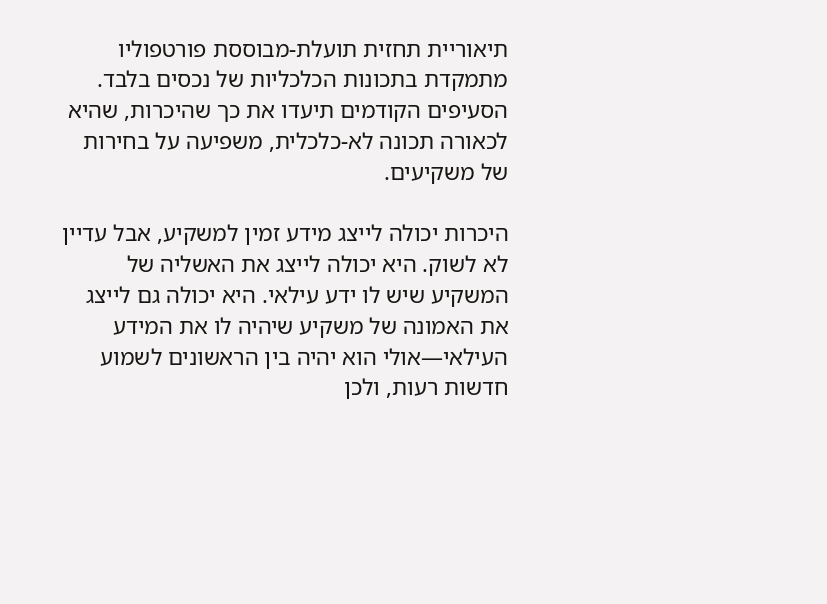תיאוריית תחזית תועלת-מבוססת פורטפוליו מתמקדת בתכונות הכלכליות של נכסים בלבד. הסעיפים הקודמים תיעדו את כך שהיכרות, שהיא לכאורה תכונה לא-כלכלית, משפיעה על בחירות של משקיעים.

היכרות יכולה לייצג מידע זמין למשקיע, אבל עדיין לא לשוק. היא יכולה לייצג את האשליה של המשקיע שיש לו ידע עילאי. היא יכולה גם לייצג את האמונה של משקיע שיהיה לו את המידע העילאי—אולי הוא יהיה בין הראשונים לשמוע חדשות רעות, ולכן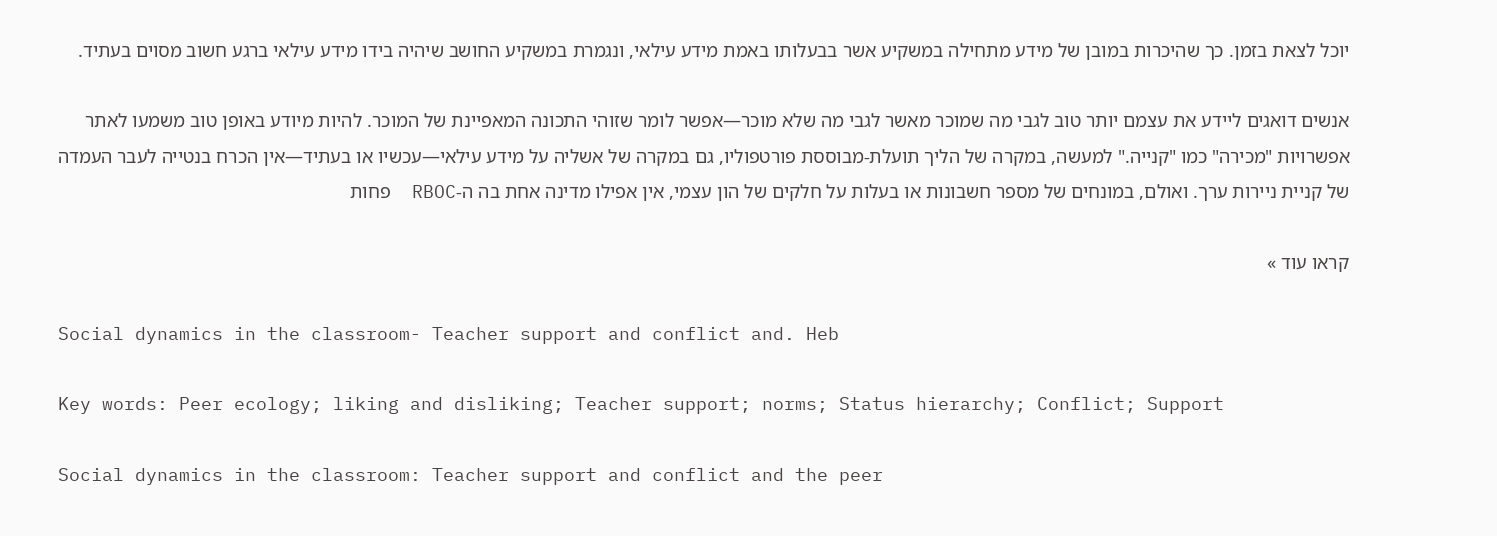יוכל לצאת בזמן. כך שהיכרות במובן של מידע מתחילה במשקיע אשר בבעלותו באמת מידע עילאי, ונגמרת במשקיע החושב שיהיה בידו מידע עילאי ברגע חשוב מסוים בעתיד.

אנשים דואגים ליידע את עצמם יותר טוב לגבי מה שמוכר מאשר לגבי מה שלא מוכר—אפשר לומר שזוהי התכונה המאפיינת של המוכר. להיות מיודע באופן טוב משמעו לאתר אפשרויות "מכירה" כמו "קנייה." למעשה, במקרה של הליך תועלת-מבוססת פורטפוליו, גם במקרה של אשליה על מידע עילאי—עכשיו או בעתיד—אין הכרח בנטייה לעבר העמדה של קניית ניירות ערך. ואולם, במונחים של מספר חשבונות או בעלות על חלקים של הון עצמי, אין אפילו מדינה אחת בה ה-RBOC  פחות

קראו עוד »

Social dynamics in the classroom- Teacher support and conflict and. Heb

Key words: Peer ecology; liking and disliking; Teacher support; norms; Status hierarchy; Conflict; Support

Social dynamics in the classroom: Teacher support and conflict and the peer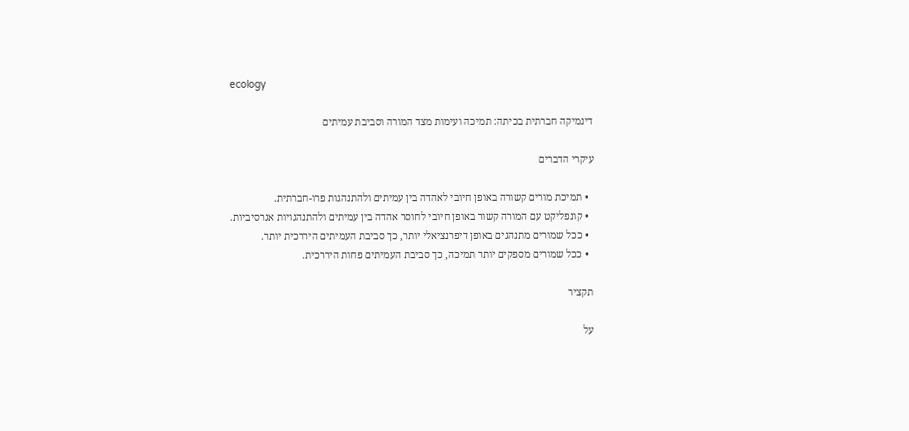ecology

דינמיקה חברתית בכיתה: תמיכה ועימות מצד המורה וסביבת עמיתים

עיקרי הדברים

  • תמיכת מורים קשורה באופן חיובי לאהדה בין עמיתים ולהתנהגות פרו-חברתית.
  • קונפליקט עם המורה קשור באופן חיובי לחוסר אהדה בין עמיתים ולהתנהגויות אגרסיביות.
  • ככל שמורים מתנהגים באופן דיפרנציאלי יותר, כך סביבת העמיתים היררכית יותר.
  • ככל שמורים מספקים יותר תמיכה, כך סביבת העמיתים פחות היררכית.

תקציר

על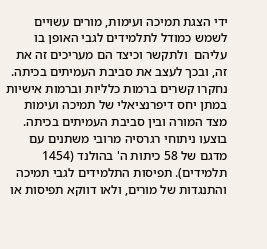ידי הצגת תמיכה ועימות, מורים עשויים לשמש כמודל לתלמידים לגבי האופן בו עליהם  ולתקשר וכיצד הם מעריכים זה את זה, ובכך לעצב את סביבת העמיתים בכיתה. נחקרו קשרים ברמות כלליות וברמות אישיות במתן יחס דיפרנציאלי של תמיכה ועימות מצד המורה ובין סביבת העמיתים בכיתה. בוצעו ניתוחי רגרסיה מרובי משתנים עם מדגם של 58 כיתות ה' בהולנד (1454 תלמידים). תפיסות התלמידים לגבי תמיכה והתנגדות של מורים, ולאו דווקא תפיסות או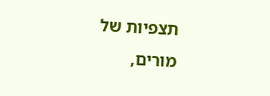תצפיות של מורים,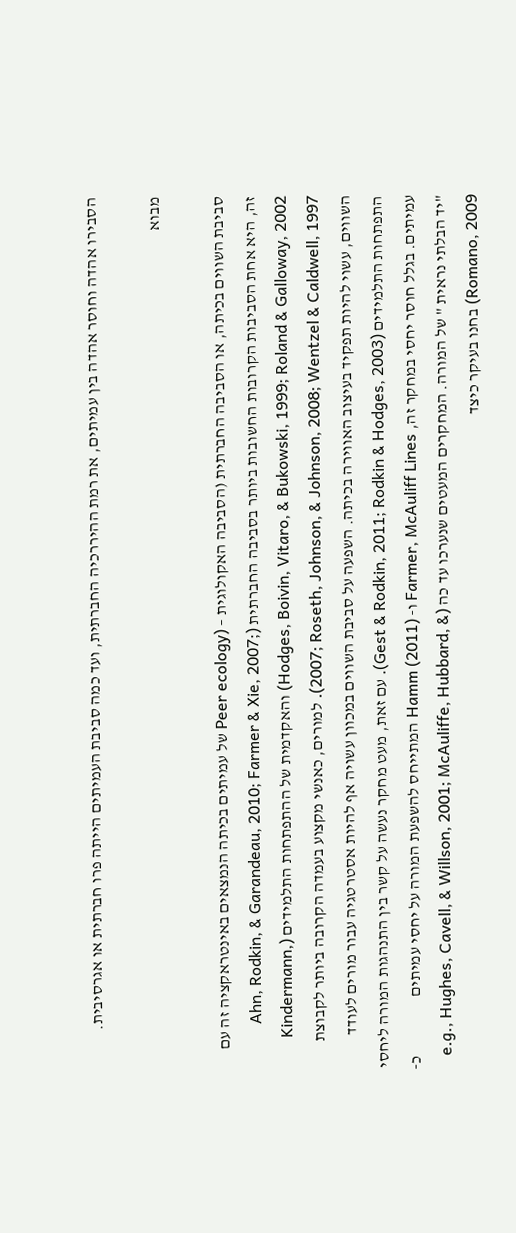הסבירו אהדה וחוסר אהדה בין עמיתים, את רמת ההיררכיה החברתית, ועד כמה סביבת העמיתים הייתה פרו חברתית או אגרסיבית.

מבוא

סביבת השווים בכיתה, או הסביבה החברתית (הסביבה האקולוגית – (Peer ecology של עמיתים בכיתה הנמצאים באינטראקציה זה עם זה, היא אחת הסביבות הקרובות החשובות ביותר בסביבה החברתית (Ahn, Rodkin, & Garandeau, 2010; Farmer & Xie, 2007; Hodges, Boivin, Vitaro, & Bukowski, 1999; Roland & Galloway, 2002) והאקדמית של ההתפתחות התלמידים (Kindermann, 2007; Roseth, Johnson, & Johnson, 2008; Wentzel & Caldwell, 1997). למורים, כאנשי מקצוע בעמדה הקרובה ביותר לקבוצת השווים, עשוי להיות תפקיד בעיצוב האווירה בכיתה. השפעה על סביבת השווים במכוון עשויה אף להיות אסטרטגיה עבור מורים לעודד התפתחות התלמידים (Gest & Rodkin, 2011; Rodkin & Hodges, 2003). עם זאת, מעט מחקר נעשה על קשר בין התנהגות המורה ליחסי עמיתים. בגלל חוסר יחסי במחקר זה, Farmer, McAuliff Lines ו- Hamm (2011) המתייחס להשפעת המורה על יחסי עמיתים                  כ- "יד הבלתי נראית " של המורה. המחקרים המעטים שנערכו עד כה (e.g., Hughes, Cavell, & Willson, 2001; McAuliffe, Hubbard, & Romano, 2009) בחנו בעיקר כיצד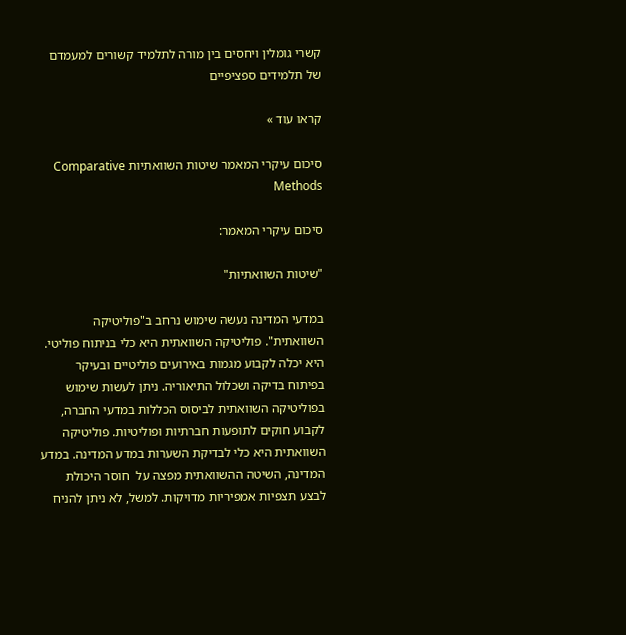קשרי גומלין ויחסים בין מורה לתלמיד קשורים למעמדם של תלמידים ספציפיים

קראו עוד »

סיכום עיקרי המאמר שיטות השוואתיות Comparative Methods

סיכום עיקרי המאמר:

"שיטות השוואתיות"

במדעי המדינה נעשה שימוש נרחב ב"פוליטיקה השוואתית". פוליטיקה השוואתית היא כלי בניתוח פוליטי. היא יכלה לקבוע מגמות באירועים פוליטיים ובעיקר בפיתוח בדיקה ושכלול התיאוריה. ניתן לעשות שימוש בפוליטיקה השוואתית לביסוס הכללות במדעי החברה, לקבוע חוקים לתופעות חברתיות ופוליטיות. פוליטיקה השוואתית היא כלי לבדיקת השערות במדע המדינה. במדע המדינה, השיטה ההשוואתית מפצה על  חוסר היכולת לבצע תצפיות אמפיריות מדויקות. למשל, לא ניתן להניח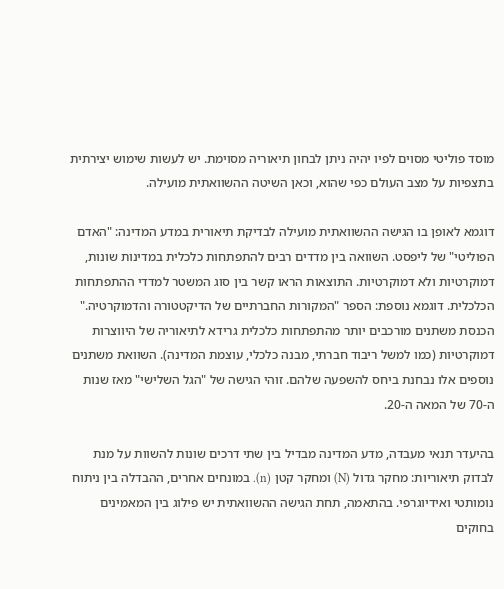מוסד פוליטי מסוים לפיו יהיה ניתן לבחון תיאוריה מסוימת. יש לעשות שימוש יצירתית בתצפיות על מצב העולם כפי שהוא, וכאן השיטה ההשוואתית מועילה.

דוגמא לאופן בו הגישה ההשוואתית מועילה לבדיקת תיאורית במדע המדינה: "האדם הפוליטי" של ליפסט. השוואה בין מדדים רבים להתפתחות כלכלית במדינות שונות, דמוקרטיות ולא דמוקרטיות. התוצאות הראו קשר בין סוג המשטר למדדי ההתפתחות הכלכלית. דוגמא נוספת: הספר "המקורות החברתיים של הדיקטטורה והדמוקרטיה." הכנסת משתנים מורכבים יותר מהתפתחות כלכלית גרידא לתיאוריה של היווצרות דמוקרטיות (כמו למשל ריבוד חברתי, מבנה כלכלי, עוצמת המדינה). השוואת משתנים נוספים אלו נבחנת ביחס להשפעה שלהם. זוהי הגישה של "הגל השלישי" מאז שנות ה-70 של המאה ה-20.

בהיעדר תנאי מעבדה, מדע המדינה מבדיל בין שתי דרכים שונות להשוות על מנת לבדוק תיאוריות: מחקר גדול (N) ומחקר קטן (n). במונחים אחרים, ההבדלה בין ניתוח נומותטי ואידיוגרפי. בהתאמה, תחת הגישה ההשוואתית יש פילוג בין המאמינים בחוקים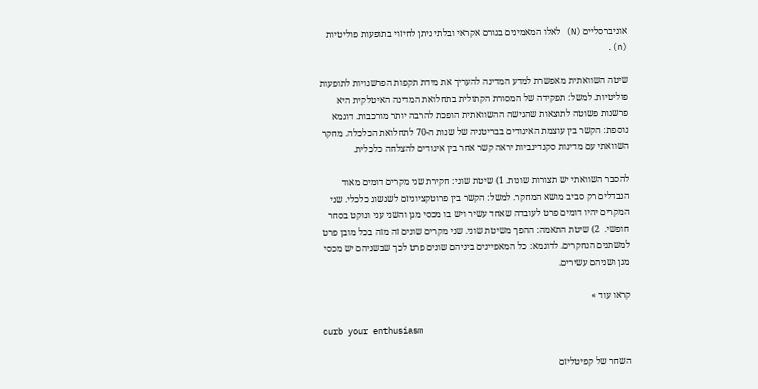אוניברסליים (N) לאלו המאמינים בגורם אקראי ובלתי ניתן לחיזוי בתופעות פוליטיות (n).

שיטה השוואתית מאפשרת למדע המדינה להעריך את מידת תקפות הפרשנויות לתופעות פוליטיות. למשל: תפקידה של המסורת הקתולית בתחלואת המדינה האיטלקית היא פרשנות פשוטה לתוצאות שהגישה ההשוואתית הופכת להרבה יותר מורכבות. דוגמא נוספת: הקשר בין עוצמת האיגודים בבריטניה של שנות ה-70 לתחלואת הכלכלה. מחקר השוואתי עם מדינות סקנדינביות יראה קשר אחר בין איגודים להצלחה כלכלית.

להסבר השוואתי יש תצורות שונות. 1) שיטת שוני: חקירת שני מקרים דומים מאוד הנבדלים רק סביב מושא המחקר. למשל: הקשר בין פרוטקציוניזם לשגשוג כלכלי. שני המקרים יהיו דומים פרט לעובדה שאחד עשיר ויש בו מכסי מגן והשני עני ונוקט בסחר חופשי.  2) שיטת התאמה: ההפך משיטת שוני. שני מקרים שונים זה מזה בכל מובן פרט למשתנים הנחקרים. לדוגמא: כל המאפיינים ביניהם שונים פרט לכך שבשניהם יש מכסי מגן ושניהם עשירים.

קראו עוד »

curb your enthusiasm

השחר של קפיטליזם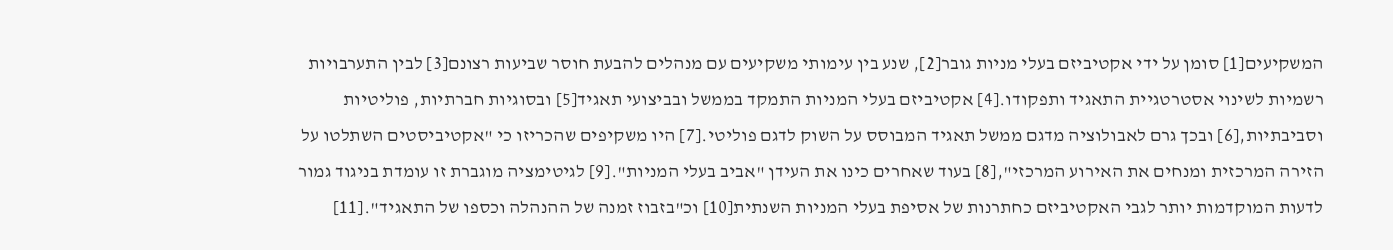המשקיעים[1] סומן על ידי אקטיביזם בעלי מניות גובר[2], שנע בין עימותי משקיעים עם מנהלים להבעת חוסר שביעות רצונם[3] לבין התערבויות רשמיות לשינוי אסטרטגיית התאגיד ותפקודו.[4] אקטיביזם בעלי המניות התמקד בממשל ובביצועי תאגיד[5] ובסוגיות חברתיות, פוליטיות וסביבתיות,[6] ובכך גרם לאבולוציה מדגם ממשל תאגיד המבוסס על השוק לדגם פוליטי.[7] היו משקיפים שהכריזו כי "אקטיביסטים השתלטו על הזירה המרכזית ומנחים את האירוע המרכזי",[8] בעוד שאחרים כינו את העידן "אביב בעלי המניות".[9] לגיטימציה מוגברת זו עומדת בניגוד גמור לדעות המוקדמות יותר לגבי האקטיביזם כחתרנות של אסיפת בעלי המניות השנתית[10] וכ"בזבוז זמנה של ההנהלה וכספו של התאגיד".[11]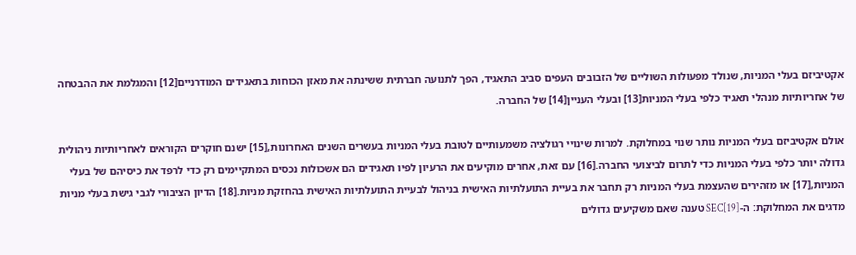אקטיביזם בעלי המניות, שנולד מפעולות השוליים של הזבובים העפים סביב התאגיד, הפך לתנועה חברתית ששינתה את מאזן הכוחות בתאגידים המודרניים[12] והמגלמת את ההבטחה של אחריותיות מנהלי תאגיד כלפי בעלי המניות[13] ובעלי העניין[14] של החברה.

אולם אקטיביזם בעלי המניות נותר שנוי במחלוקת. למרות שינויי רגולציה משמעותיים לטובת בעלי המניות בעשרים השנים האחרונות,[15] ישנם חוקרים הקוראים לאחריותיות ניהולית גדולה יותר כלפי בעלי המניות כדי לתרום לביצועי החברה.[16] עם זאת, אחרים מוקיעים את הרעיון לפיו תאגידים הם אשכולות נכסים המתקיימים רק כדי לרפד את כיסיהם של בעלי המניות,[17] או מזהירים שהעצמת בעלי המניות רק תחבר את בעיית התועלתיות האישית בניהול לבעיית התועלתיות האישית בהחזקת מניות.[18] הדיון הציבורי לגבי גישת בעלי מניות מדגים את המחלוקת: ה-SEC[19] טענה שאם משקיעים גדולים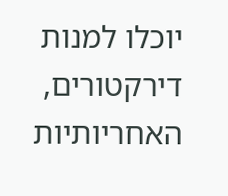יוכלו למנות דירקטורים, האחריותיות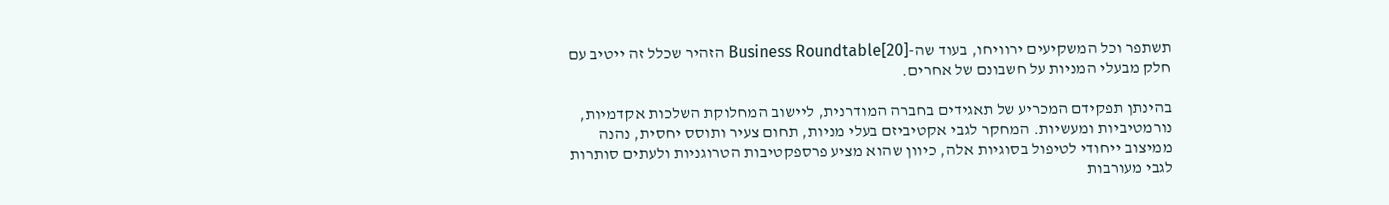תשתפר וכל המשקיעים ירוויחו, בעוד שה-Business Roundtable[20] הזהיר שכלל זה ייטיב עם חלק מבעלי המניות על חשבונם של אחרים.

בהינתן תפקידם המכריע של תאגידים בחברה המודרנית, ליישוב המחלוקת השלכות אקדמיות, נורמטיביות ומעשיות. המחקר לגבי אקטיביזם בעלי מניות, תחום צעיר ותוסס יחסית, נהנה ממיצוב ייחודי לטיפול בסוגיות אלה, כיוון שהוא מציע פרספקטיבות הטרוגניות ולעתים סותרות לגבי מעורבות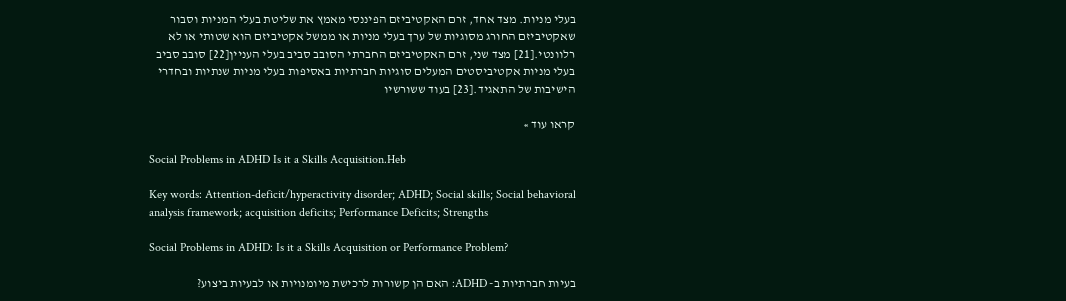בעלי מניות. מצד אחד, זרם האקטיביזם הפיננסי מאמץ את שליטת בעלי המניות וסבור שאקטיביזם החורג מסוגיות של ערך בעלי מניות או ממשל אקטיביזם הוא שטותי או לא רלוונטי.[21] מצד שני, זרם האקטיביזם החברתי הסובב סביב בעלי העניין[22] סובב סביב בעלי מניות אקטיביסטים המעלים סוגיות חברתיות באסיפות בעלי מניות שנתיות ובחדרי הישיבות של התאגיד.[23] בעוד ששורשיו

קראו עוד »

Social Problems in ADHD Is it a Skills Acquisition.Heb

Key words: Attention-deficit/hyperactivity disorder; ADHD; Social skills; Social behavioral analysis framework; acquisition deficits; Performance Deficits; Strengths

Social Problems in ADHD: Is it a Skills Acquisition or Performance Problem?

בעיות חברתיות ב- ADHD: האם הן קשורות לרכישת מיומנויות או לבעיות ביצוע?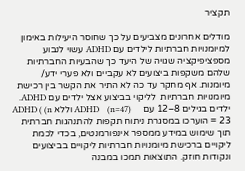תקציר

מודלים אחרונים מצביעים על כך שחוסר היעילות באימון למיומנויות חברתיות לילדים עם ADHD עשוי לנבוע מספציפיקציה שגויה של היעד כך שהבעיות החברתיות שלהם משקפות ביצועים לא עקביים ולא פערי ידע/ מיומנות. אף מחקר עד כה לא התיר את הקשר בין רכישת מיומנויות חברתיות  לליקוי בביצוע אצל ילדים עם ADHD. ילדים בגילים 8–12 עם     ADHD    (n=47) וללא ADHD ( (n = 23 הוערכו במסגרת ניתוח תקפות להתנהגות חברתית תוך שימוש במידע ממספר אינפורמנטים, בכדי לכמת ליקויים ברכישת מיומנויות חברתיות ליקויים בביצועים ונקודות חוזק. התוצאות תמכו במבנה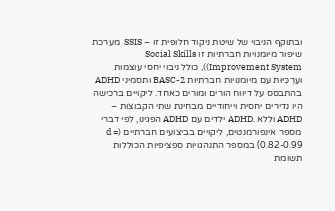ובתוקף הניבוי של שיטת ניקוד חלופית זו – SSIS  מערכת שיפור מיומנויות חברתיות זו Social Skills Improvement System)), כולל ניבוי יחסי עוצמות ועֶרְכִּיּוּת עם מיומנויות חברתיות BASC-2 ותסמיני ADHD בהתבסס על דיווח הורים ומורים כאחד. ליקויים ברכישה היו נדירים יחסית וייחודיים מבחינת שתי הקבוצות – ADHD וללא .ADHD ילדים עם ADHD הפגינו, לפי דברי מספר אינפורמנטים, ליקויים בביצועים חברתיים (d = 0.82-0.99) במספר התנהגויות ספציפיות הכוללות תשומת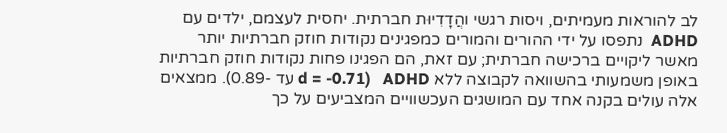לב להוראות מעמיתים, ויסות רגשי והֲדָדִיוּת חברתית. יחסית לעצמם, ילדים עם ADHD  נתפסו על ידי ההורים והמורים כמפגינים נקודות חוזק חברתיות יותר מאשר ליקויים ברכישה חברתית; עם זאת, הם הפגינו פחות נקודות חוזק חברתיות באופן משמעותי בהשוואה לקבוצה ללא ADHD   (d = -0.71 עד -0.89). ממצאים אלה עולים בקנה אחד עם המושגים העכשוויים המצביעים על כך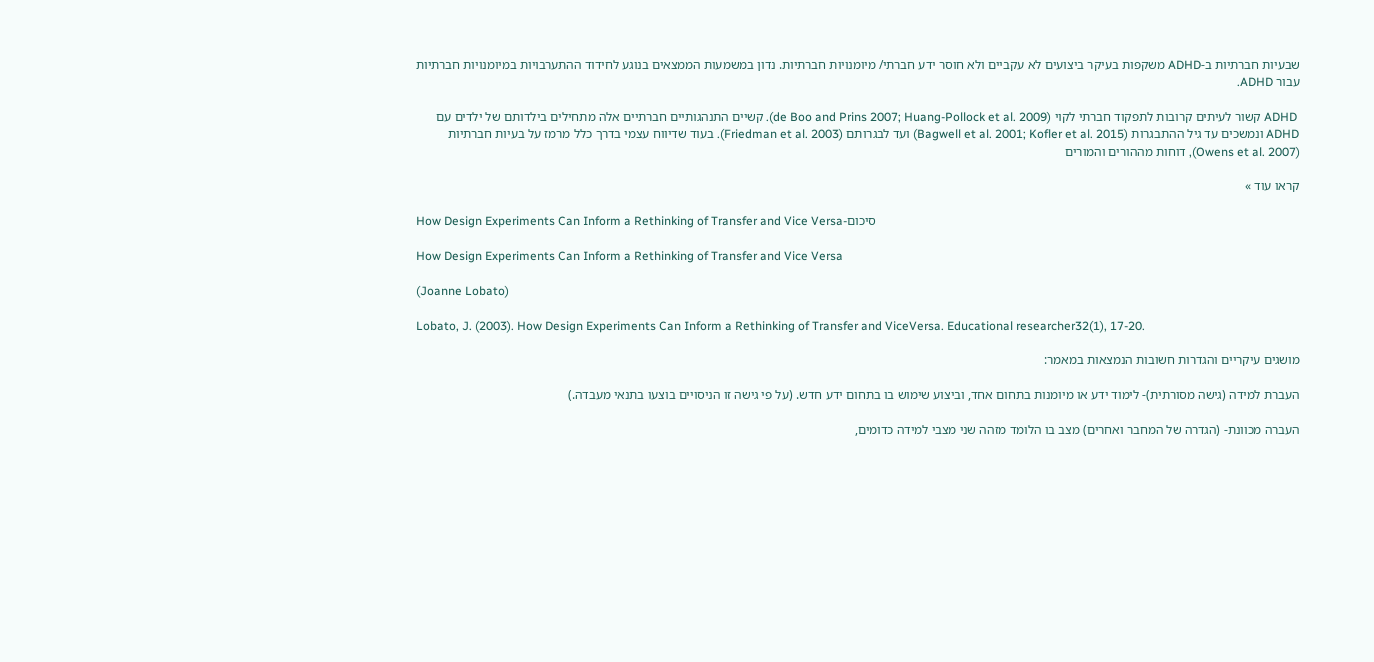שבעיות חברתיות ב-ADHD משקפות בעיקר ביצועים לא עקביים ולא חוסר ידע חברתי/ מיומנויות חברתיות. נדון במשמעות הממצאים בנוגע לחידוד ההתערבויות במיומנויות חברתיות עבור ADHD.

 ADHD קשור לעיתים קרובות לתפקוד חברתי לקוי (de Boo and Prins 2007; Huang-Pollock et al. 2009). קשיים התנהגותיים חברתיים אלה מתחילים בילדותם של ילדים עם ADHD ונמשכים עד גיל ההתבגרות (Bagwell et al. 2001; Kofler et al. 2015) ועד לבגרותם (Friedman et al. 2003). בעוד שדיווח עצמי בדרך כלל מרמז על בעיות חברתיות (Owens et al. 2007), דוחות מההורים והמורים

קראו עוד »

How Design Experiments Can Inform a Rethinking of Transfer and Vice Versa-סיכום

How Design Experiments Can Inform a Rethinking of Transfer and Vice Versa

(Joanne Lobato)

Lobato, J. (2003). How Design Experiments Can Inform a Rethinking of Transfer and ViceVersa. Educational researcher32(1), 17-20.

מושגים עיקריים והגדרות חשובות הנמצאות במאמר:

העברת למידה (גישה מסורתית)- לימוד ידע או מיומנות בתחום אחד, וביצוע שימוש בו בתחום ידע חדש. (על פי גישה זו הניסויים בוצעו בתנאי מעבדה.)

העברה מכוונת- (הגדרה של המחבר ואחרים) מצב בו הלומד מזהה שני מצבי למידה כדומים,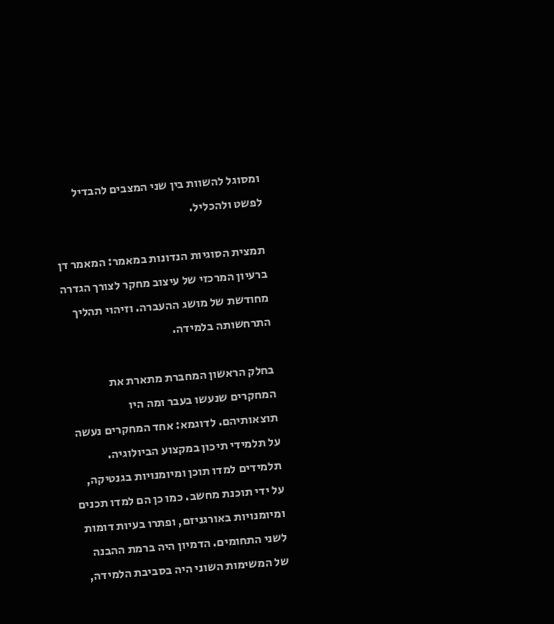ומסוגל להשוות בין שני המצבים להבדיל לפשט ולהכליל.

תמצית הסוגיות הנדונות במאמר: המאמר דן ברעיון המרכזי של עיצוב מחקר לצורך הגדרה מחודשת של מושג ההעברה. וזיהוי תהליך התרחשותה בלמידה.

בחלק הראשון המחברת מתארת את המחקרים שנעשו בעבר ומה היו תוצאותיהם. לדוגמא: אחד המחקרים נעשה על תלמידי תיכון במקצוע הביולוגיה. תלמידים למדו תוכן ומיומנויות בגנטיקה, על ידי תוכנת מחשב. כמו כן הם למדו תכנים ומיומנויות באורגניזם, ופתרו בעיות דומות לשני התחומים. הדמיון היה ברמת ההבנה של המשימות השוני היה בסביבת הלמידה,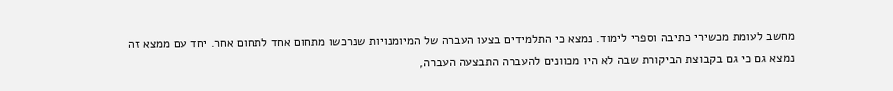מחשב לעומת מכשירי כתיבה וספרי לימוד. נמצא כי התלמידים בצעו העברה של המיומנויות שנרכשו מתחום אחד לתחום אחר. יחד עם ממצא זה נמצא גם כי גם בקבוצת הביקורת שבה לא היו מכוונים להעברה התבצעה העברה,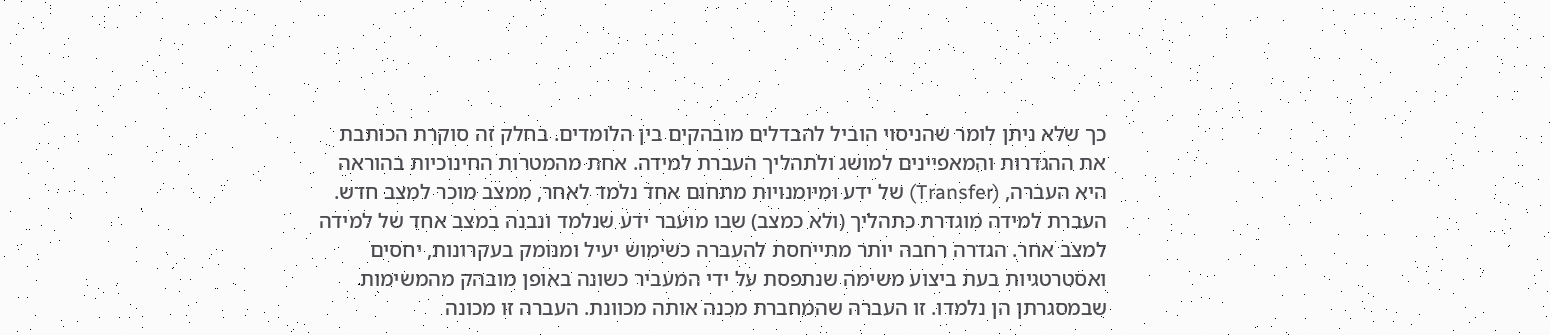כך שלא ניתן לומר שהניסוי הוביל להבדלים מובהקים בין הלומדים. בחלק זה סוקרת הכותבת את ההגדרות והמאפיינים למושג ולתהליך העברת למידה. אחת מהמטרות החינוכיות בהוראה היא העברה, (Transfer) של ידע ומיומנויות מתחום אחד נלמד לאחר, ממצב מוכר למצב חדש. העברת למידה מוגדרת כתהליך (ולא כמצב) שבו מועבר ידע שנלמד ונבנה במצב אחד של למידה למצב אחר. הגדרה רחבה יותר מתייחסת להעברה כשימוש יעיל ומנומק בעקרונות, יחסים ואסטרטגיות בעת ביצוע משימה שנתפסת על ידי המעביר כשונה באופן מובהק מהמשימות שבמסגרתן הן נלמדו. זו העברה שהמחברת מכנה אותה מכוונת. העברה זו מכונה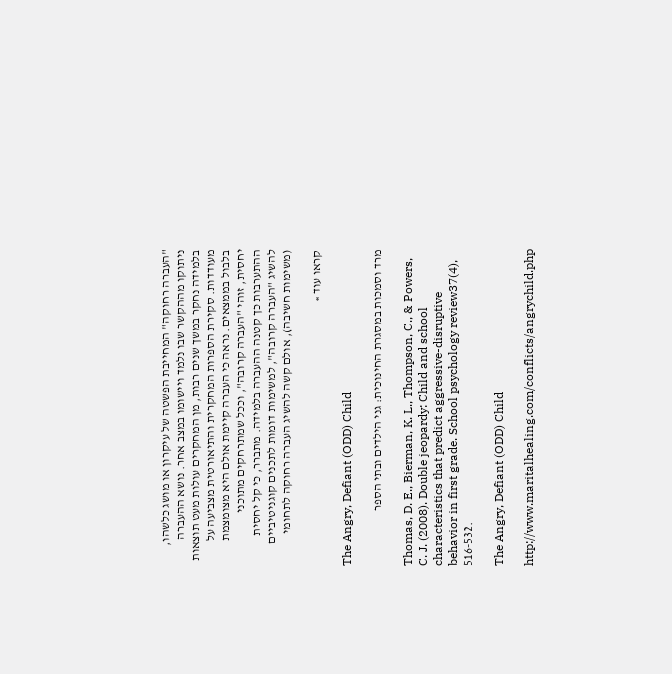"העברה רחוקה" המחייבת הפשטה של עיקרון או מושג כלשהו, ניתוקו מההקשר שבו נלמד ויישומו במצב אחר. נושא ההעברה בלמידה נחקר במשך שנים רבות, מן המחקרים עולות מעט תוצאות מעודדות. סקירת הספרות המחקרית והתיאורטית מצביעה על בלבול בממצאים. נראה כי העברה קיימת אולם היא מצומצמת יחסית, זוהי "העברה קרובה", וככל שמתרחקים מתוכני ההתערבות כך קטנה ההעברה בלמידה. מתברר, כי קל יחסית להשיג "העברה קרובה", למשימות דומות לתכנים קוגניטיביים (משימות חשיבה), אולם קשה להשיג העברה רחוקה לתחומי

קראו עוד »

The Angry, Defiant (ODD) Child

מרד וסמכות במסגרת החינוכית: גני הילדים ובתי הספר

Thomas, D. E., Bierman, K. L., Thompson, C., & Powers, C. J. (2008). Double jeopardy: Child and school characteristics that predict aggressive-disruptive behavior in first grade. School psychology review37(4), 516-532.

The Angry, Defiant (ODD) Child

http://www.maritalhealing.com/conflicts/angrychild.php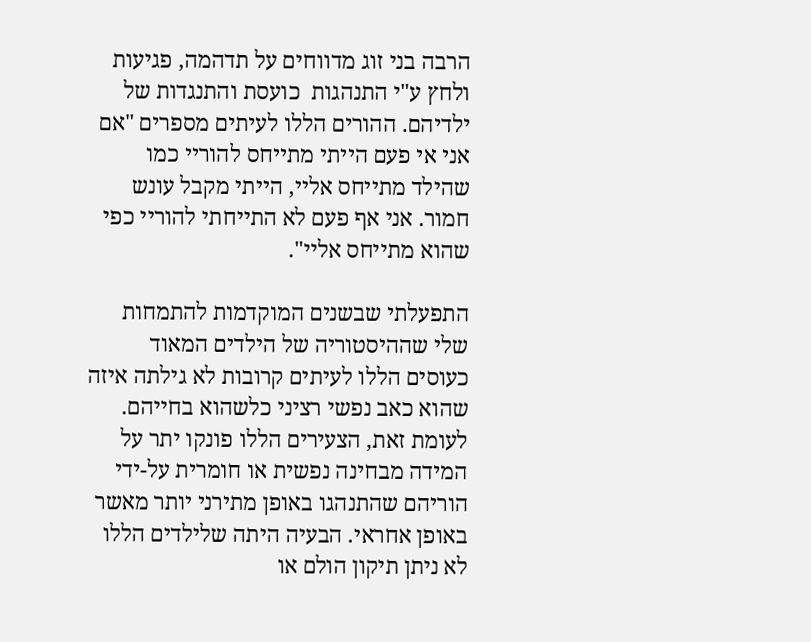הרבה בני זוג מדווחים על תדהמה, פגיעות ולחץ ע"י התנהגות  כועסת והתנגדות של ילדיהם. ההורים הללו לעיתים מספרים "אם אני אי פעם הייתי מתייחס להוריי כמו שהילד מתייחס אליי, הייתי מקבל עונש חמור. אני אף פעם לא התייחתי להוריי כפי שהוא מתייחס אליי".

התפעלתי שבשנים המוקדמות להתמחות שלי שההיסטוריה של הילדים המאוד כעוסים הללו לעיתים קרובות לא גילתה איזה שהוא כאב נפשי רציני כלשהוא בחייהם. לעומת זאת, הצעירים הללו פונקו יתר על המידה מבחינה נפשית או חומרית על-ידי הוריהם שהתנהגו באופן מתירני יותר מאשר באופן אחראי. הבעיה היתה שלילדים הללו לא ניתן תיקון הולם או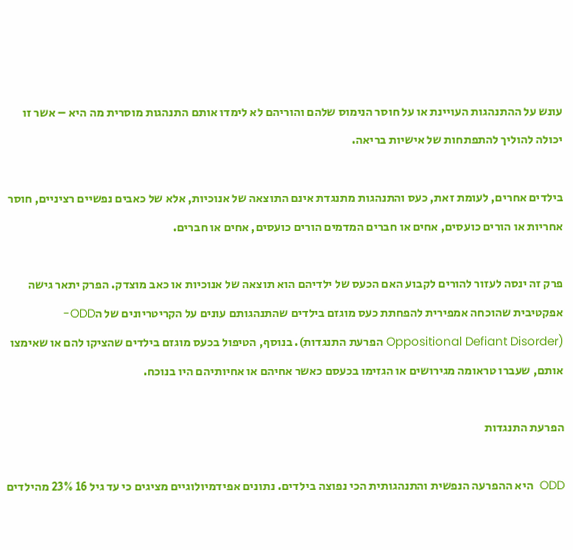עונש על ההתנהגות העויינת או על חוסר הנימוס שלהם והוריהם לא לימדו אותם התנהגות מוסרית מה היא – אשר זו יכולה להוליך להתפתחות של אישיות בריאה.

בילדים אחרים, לעומת זאת, כעס והתנהגות מתנגדת אינם התוצאה של אנוכיות, אלא של כאבים נפשיים רציניים, חוסר אחריות או הורים כועסים, אחים או חברים המדמים הורים כועסים, אחים או חברים.

פרק זה ינסה לעזור להורים לקבוע האם הכעס של ילדיהם הוא תוצאה של אנוכיות או כאב מוצדק. הפרק יתאר גישה אפקטיבית שהוכחה אמפירית להפחתת כעס מוגזם בילדים שהתנהגותם עונים על הקריטריונים של הODD- (Oppositional Defiant Disorder הפרעת התנגדות). בנוסף, הטיפול בכעס מוגזם בילדים שהציקו להם או שאימצו אותם, שעברו טראומה מגירושים או הגזימו בכעסם כאשר אחיהם או אחיותיהם היו בנוכח.

הפרעת התנגדות

ODD  היא ההפרעה הנפשית והתנהגותית הכי נפוצה בילדים. נתונים אפידמיולוגיים מציגים כי עד גיל 16 23% מהילדים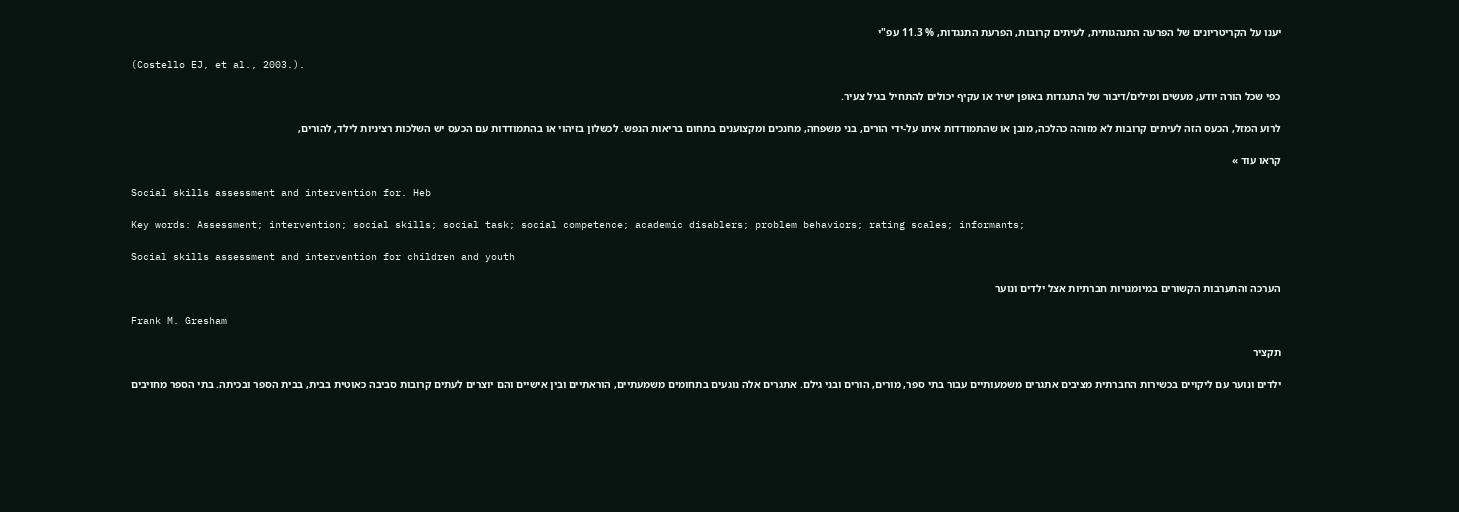יענו על הקריטריונים של הפרעה התנהגותית, לעיתים קרובות, הפרעת התנגדות, % 11.3 עפ"י

(Costello EJ, et al., 2003.).

כפי שכל הורה יודע, מעשים ומילים/דיבור של התנגדות באופן ישיר או עקיף יכולים להתחיל בגיל צעיר.

לרוע המזל, הכעס הזה לעיתים קרובות לא מזוהה כהלכה, מובן או שהתמודדות איתו על-ידי הורים, בני משפחה, מחנכים ומקצוענים בתחום בריאות הנפש. לכשלון בזיהוי או בהתמודדות עם הכעס יש השלכות רציניות לילד, להורים,

קראו עוד »

Social skills assessment and intervention for. Heb

Key words: Assessment; intervention; social skills; social task; social competence; academic disablers; problem behaviors; rating scales; informants;

Social skills assessment and intervention for children and youth

הערכה והתערבות הקשורים במיומנויות חברתיות אצל ילדים ונוער

Frank M. Gresham

תקציר

ילדים ונוער עם ליקויים בכשירות החברתית מציבים אתגרים משמעותיים עבור בתי ספר, מורים, הורים ובני גילם. אתגרים אלה נוגעים בתחומים משמעתיים, הוראתיים ובין אישיים והם יוצרים לעתים קרובות סביבה כאוטית בבית, בבית הספר ובכיתה. בתי הספר מחויבים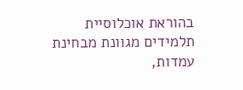בהוראת אוכלוסיית תלמידים מגוונת מבחינת עמדות,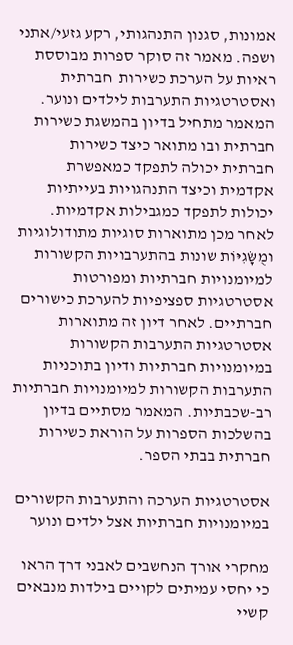אמונות, סגנון התנהגותי, רקע גזעי/אתני ושפה. מאמר זה סוקר ספרות מבוססת ראיות על הערכת כשירות  חברתית ואסטרטגיות התערבות לילדים ונוער. המאמר מתחיל בדיון בהמשגת כשירות חברתית ובו מתואר כיצד כשירות חברתית יכולה לתפקד כמאפשרת אקדמית וכיצד התנהגויות בעייתיות יכולות לתפקד כמגבילות אקדמיות. לאחר מכן מתוארות סוגיות מתודולוגיות ומֻשָּׂגִיּוֹת שונות בהתערבויות הקשורות למיומנויות חברתיות ומפורטות אסטרטגיות ספציפיות להערכת כישורים חברתיים. לאחר דיון זה מתוארות אסטרטגיות התערבות הקשורות במיומנויות חברתיות ודיון בתוכניות התערבות הקשורות למיומנויות חברתיות רב-שכבתיות. המאמר מסתיים בדיון בהשלכות הספרות על הוראת כשירות חברתית בבתי הספר.

אסטרטגיות הערכה והתערבות הקשורים במיומנויות חברתיות אצל ילדים ונוער

מחקרי אורך הנחשבים לאבני דרך הראו כי יחסי עמיתים לקויים בילדות מנבאים קשיי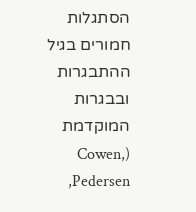הסתגלות חמורים בגיל ההתבגרות ובבגרות המוקדמת (Cowen, Pedersen,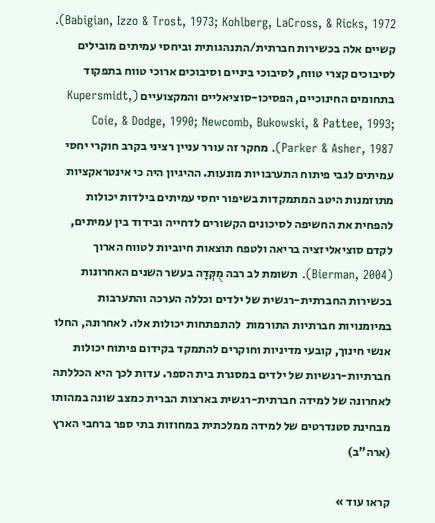Babigian, Izzo & Trost, 1973; Kohlberg, LaCross, & Ricks, 1972). קשיים אלה בכשירות חברתית/התנהגותית וביחסי עמיתים מובילים לסיבוכים קצרי טווח, לסיבוכי ביניים וסיבוכים ארוכי טווח בתפקוד בתחומים החינוכיים, הפסיכו-סוציאליים והמקצועיים (Kupersmidt, Coie, & Dodge, 1990; Newcomb, Bukowski, & Pattee, 1993; Parker & Asher, 1987). מחקר זה עורר עניין רציני בקרב חוקרי יחסי עמיתים לגבי פיתוח התערבויות מונעות. ההיגיון היה כי אינטראקציות מתוזמנות היטב המתמקדות בשיפור יחסי עמיתים בילדות יכולות להפחית את החשיפה לסיכונים הקשורים לדחייה ובידוד בין עמיתים, לקדם סוציאליזציה בריאה ולטפח תוצאות חיוביות לטווח הארוך (Bierman, 2004). תשומת לב רבה מֻקְּדָה בעשר השנים האחרונות בכשירות החברתית-רגשית של ילדים וכללה הערכה והתערבות במיומנויות חברתיות התורמות  להתפתחות יכולות אלו. לאחרונה, החלו אנשי חינוך, קובעי מדיניות וחוקרים להתמקד בקידום פיתוח יכולות חברתיות-רגשיות של ילדים במסגרת בית הספר. עדות לכך היא הכללתה לאחרונה של למידה חברתית-רגשית בארצות הברית כמצב שונה במהותו מבחינת סטנדרטים של למידה ממלכתית במחוזות בתי ספר ברחבי הארץ (ארה"ב)

קראו עוד »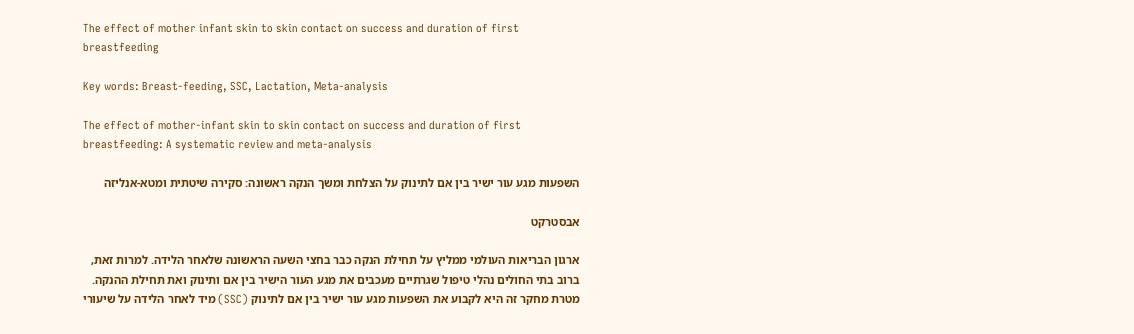The effect of mother infant skin to skin contact on success and duration of first breastfeeding

Key words: Breast-feeding, SSC, Lactation, Meta-analysis

The effect of mother-infant skin to skin contact on success and duration of first breastfeeding: A systematic review and meta-analysis

השפעות מגע עור ישיר בין אם לתינוק על הצלחת ומשך הנקה ראשונה: סקירה שיטתית ומטא-אנליזה

אבסטרקט

ארגון הבריאות העולמי ממליץ על תחילת הנקה כבר בחצי השעה הראשונה שלאחר הלידה. למרות זאת, ברוב בתי החולים נהלי טיפול שגרתיים מעכבים את מגע העור הישיר בין אם ותינוק ואת תחילת ההנקה. מטרת מחקר זה היא לקבוע את השפעות מגע עור ישיר בין אם לתינוק (SSC) מיד לאחר הלידה על שיעורי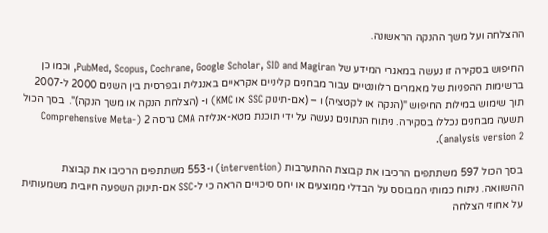ההצלחה ועל משך ההנקה הראשונה.

החיפוש בסקירה זו נעשה במאגרי המידע של PubMed, Scopus, Cochrane, Google Scholar, SID and Magiran, וכמו כן ברשימות ההפניות של מאמרים רלוונטיים עבור מבחנים קליניים אקראיים באנגלית ובפרסית בין השנים 2000 ל-2007 תוך שימוש במילות החיפוש "(הנקה או לקטציה) ו – (אם-תינוק SSC או KMC) ו- (הצלחת הנקה או משך הנקה)".  בסך הכול תשעה מבחנים נכללו בסקירה. ניתוח הנתונים נעשה על ידי תוכנת מטא-אנליזה CMA גרסה 2 (Comprehensive Meta-analysis version 2).

בסך הכול 597 משתתפים הרכיבו את קבוצת ההתערבות (intervention) ו-553 משתתפים הרכיבו את קבוצת ההשוואה. ניתוח כמותי המבוסס על הבדלי ממוצעים או יחס סיכויים הראה כי ל-SSC אם-תינוק השפעה חיובית משמעותית על אחוזי הצלחה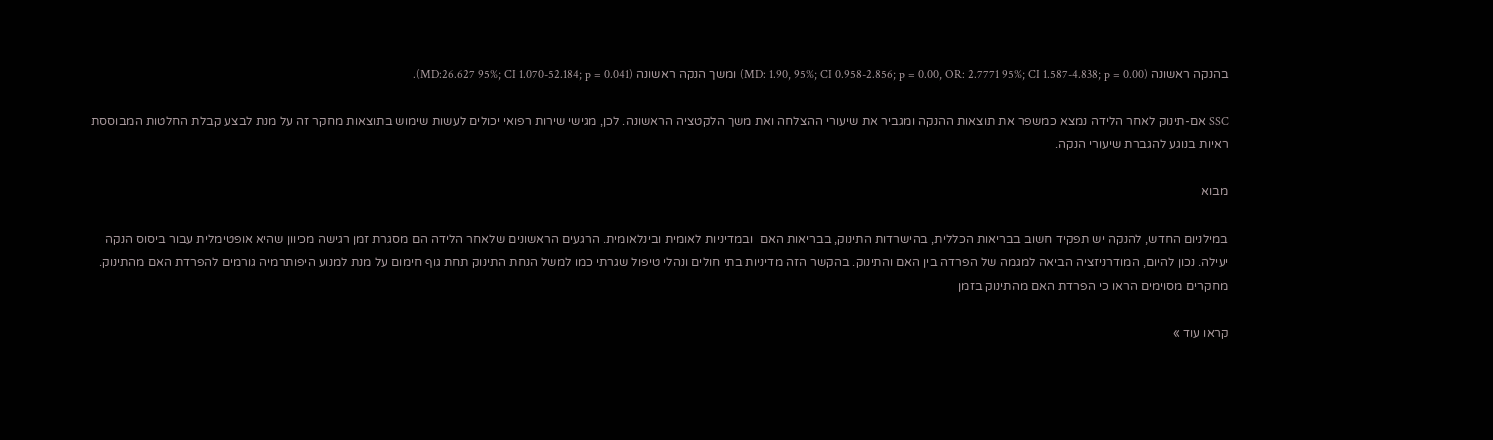בהנקה ראשונה (MD: 1.90, 95%; CI 0.958-2.856; p = 0.00, OR: 2.7771 95%; CI 1.587-4.838; p = 0.00) ומשך הנקה ראשונה (MD:26.627 95%; CI 1.070-52.184; p = 0.041).

SSC אם-תינוק לאחר הלידה נמצא כמשפר את תוצאות ההנקה ומגביר את שיעורי ההצלחה ואת משך הלקטציה הראשונה. לכן, מגישי שירות רפואי יכולים לעשות שימוש בתוצאות מחקר זה על מנת לבצע קבלת החלטות המבוססת ראיות בנוגע להגברת שיעורי הנקה.

מבוא

במילניום החדש, להנקה יש תפקיד חשוב בבריאות הכללית, בהישרדות התינוק, בבריאות האם  ובמדיניות לאומית ובינלאומית. הרגעים הראשונים שלאחר הלידה הם מסגרת זמן רגישה מכיוון שהיא אופטימלית עבור ביסוס הנקה יעילה. נכון להיום, המודרניזציה הביאה למגמה של הפרדה בין האם והתינוק. בהקשר הזה מדיניות בתי חולים ונהלי טיפול שגרתי כמו למשל הנחת התינוק תחת גוף חימום על מנת למנוע היפותרמיה גורמים להפרדת האם מהתינוק. מחקרים מסוימים הראו כי הפרדת האם מהתינוק בזמן

קראו עוד »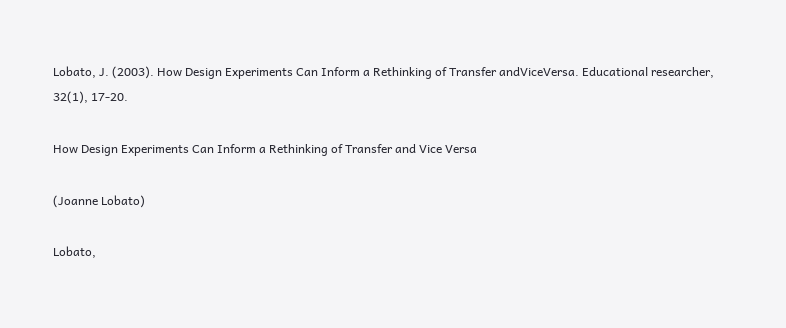Lobato, J. (2003). How Design Experiments Can Inform a Rethinking of Transfer andViceVersa. Educational researcher, 32(1), 17-20.

How Design Experiments Can Inform a Rethinking of Transfer and Vice Versa

(Joanne Lobato)

Lobato,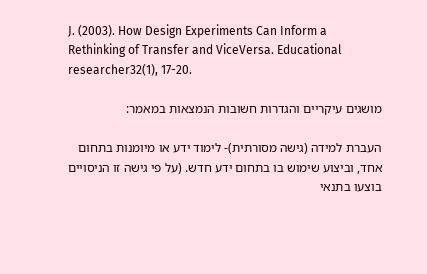J. (2003). How Design Experiments Can Inform a Rethinking of Transfer and ViceVersa. Educational researcher32(1), 17-20.

מושגים עיקריים והגדרות חשובות הנמצאות במאמר:

העברת למידה (גישה מסורתית)- לימוד ידע או מיומנות בתחום אחד, וביצוע שימוש בו בתחום ידע חדש. (על פי גישה זו הניסויים בוצעו בתנאי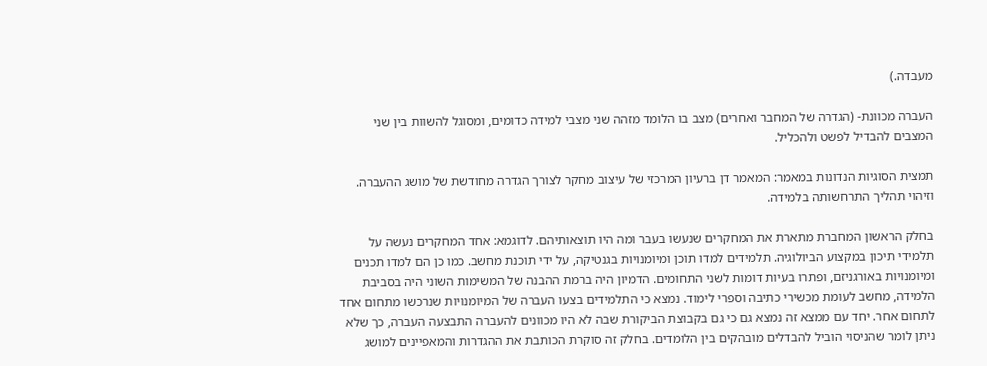מעבדה.)

העברה מכוונת- (הגדרה של המחבר ואחרים) מצב בו הלומד מזהה שני מצבי למידה כדומים, ומסוגל להשוות בין שני המצבים להבדיל לפשט ולהכליל.

תמצית הסוגיות הנדונות במאמר: המאמר דן ברעיון המרכזי של עיצוב מחקר לצורך הגדרה מחודשת של מושג ההעברה. וזיהוי תהליך התרחשותה בלמידה.

בחלק הראשון המחברת מתארת את המחקרים שנעשו בעבר ומה היו תוצאותיהם. לדוגמא: אחד המחקרים נעשה על תלמידי תיכון במקצוע הביולוגיה. תלמידים למדו תוכן ומיומנויות בגנטיקה, על ידי תוכנת מחשב. כמו כן הם למדו תכנים ומיומנויות באורגניזם, ופתרו בעיות דומות לשני התחומים. הדמיון היה ברמת ההבנה של המשימות השוני היה בסביבת הלמידה, מחשב לעומת מכשירי כתיבה וספרי לימוד. נמצא כי התלמידים בצעו העברה של המיומנויות שנרכשו מתחום אחד לתחום אחר. יחד עם ממצא זה נמצא גם כי גם בקבוצת הביקורת שבה לא היו מכוונים להעברה התבצעה העברה, כך שלא ניתן לומר שהניסוי הוביל להבדלים מובהקים בין הלומדים. בחלק זה סוקרת הכותבת את ההגדרות והמאפיינים למושג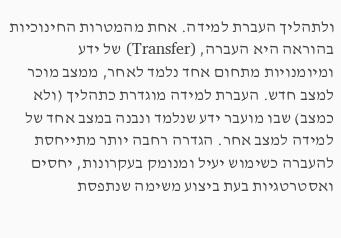ולתהליך העברת למידה. אחת מהמטרות החינוכיות בהוראה היא העברה, (Transfer) של ידע ומיומנויות מתחום אחד נלמד לאחר, ממצב מוכר למצב חדש. העברת למידה מוגדרת כתהליך (ולא כמצב) שבו מועבר ידע שנלמד ונבנה במצב אחד של למידה למצב אחר. הגדרה רחבה יותר מתייחסת להעברה כשימוש יעיל ומנומק בעקרונות, יחסים ואסטרטגיות בעת ביצוע משימה שנתפסת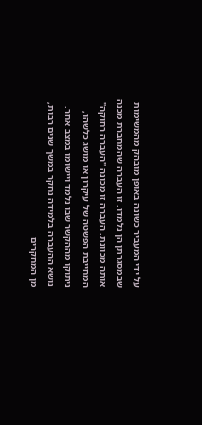על ידי המעביר כשונה באופן מובהק מהמשימות שבמסגרתן הן נלמדו. זו העברה שהמחברת מכנה אותה מכוונת. העברה זו מכונה "העברה רחוקה" המחייבת הפשטה של עיקרון או מושג כלשהו, ניתוקו מההקשר שבו נלמד ויישומו במצב אחר. נושא ההעברה בלמידה נחקר במשך שנים רבות, מן המחקרים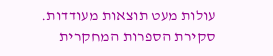עולות מעט תוצאות מעודדות. סקירת הספרות המחקרית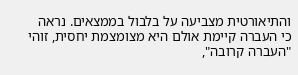והתיאורטית מצביעה על בלבול בממצאים. נראה כי העברה קיימת אולם היא מצומצמת יחסית, זוהי "העברה קרובה",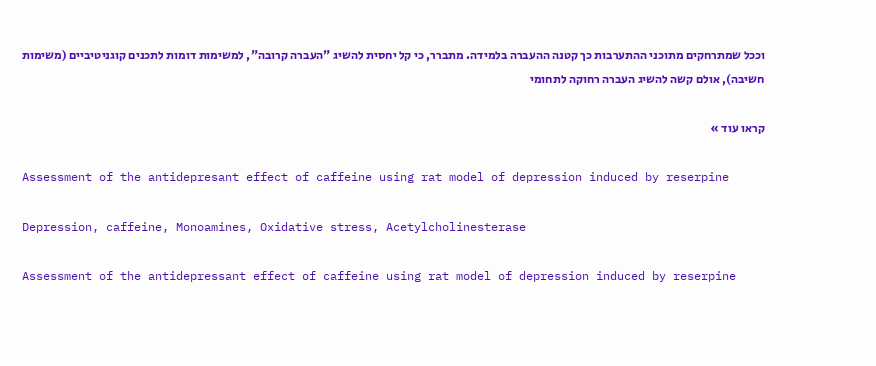וככל שמתרחקים מתוכני ההתערבות כך קטנה ההעברה בלמידה. מתברר, כי קל יחסית להשיג "העברה קרובה", למשימות דומות לתכנים קוגניטיביים (משימות חשיבה), אולם קשה להשיג העברה רחוקה לתחומי

קראו עוד »

Assessment of the antidepresant effect of caffeine using rat model of depression induced by reserpine

Depression, caffeine, Monoamines, Oxidative stress, Acetylcholinesterase

Assessment of the antidepressant effect of caffeine using rat model of depression induced by reserpine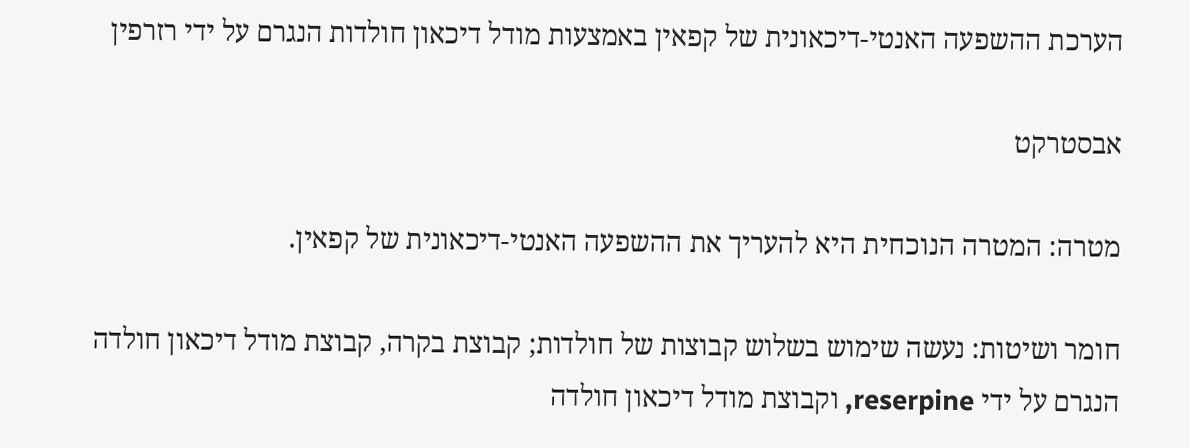הערכת ההשפעה האנטי-דיכאונית של קפאין באמצעות מודל דיכאון חולדות הנגרם על ידי רזרפין

אבסטרקט

מטרה: המטרה הנוכחית היא להעריך את ההשפעה האנטי-דיכאונית של קפאין.

חומר ושיטות: נעשה שימוש בשלוש קבוצות של חולדות; קבוצת בקרה, קבוצת מודל דיכאון חולדה הנגרם על ידי reserpine, וקבוצת מודל דיכאון חולדה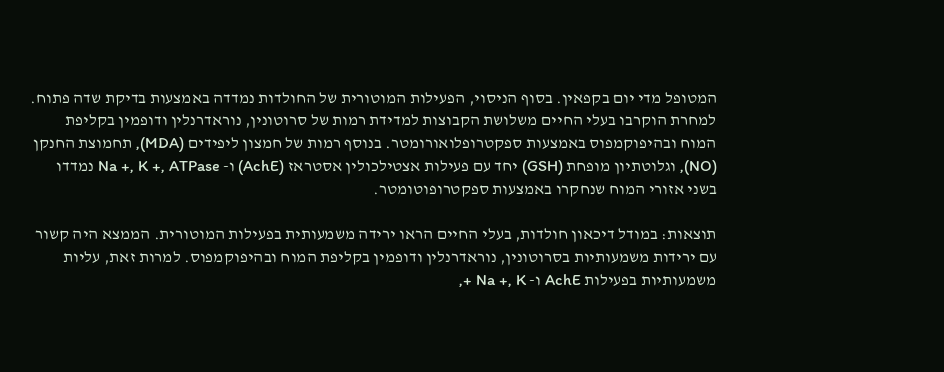המטופל מדי יום בקפאין. בסוף הניסוי, הפעילות המוטורית של החולדות נמדדה באמצעות בדיקת שדה פתוח. למחרת הוקרבו בעלי החיים משלושת הקבוצות למדידת רמות של סרוטונין, נוראדרנלין ודופמין בקליפת המוח ובהיפוקמפוס באמצעות ספקטרופלואורומטר. בנוסף רמות של חמצון ליפידים (MDA), תחמוצת החנקן (NO), וגלוטתיון מופחת (GSH) יחד עם פעילות אצטילכולין אסטראז (AchE) ו- Na +, K +, ATPase נמדדו בשני אזורי המוח שנחקרו באמצעות ספקטרופוטומטר.

תוצאות: במודל דיכאון חולדות, בעלי החיים הראו ירידה משמעותית בפעילות המוטורית. הממצא היה קשור עם ירידות משמעותיות בסרוטונין, נוראדרנלין ודופמין בקליפת המוח ובהיפוקמפוס. למרות זאת, עליות משמעותיות בפעילות AchE ו- Na +, K +,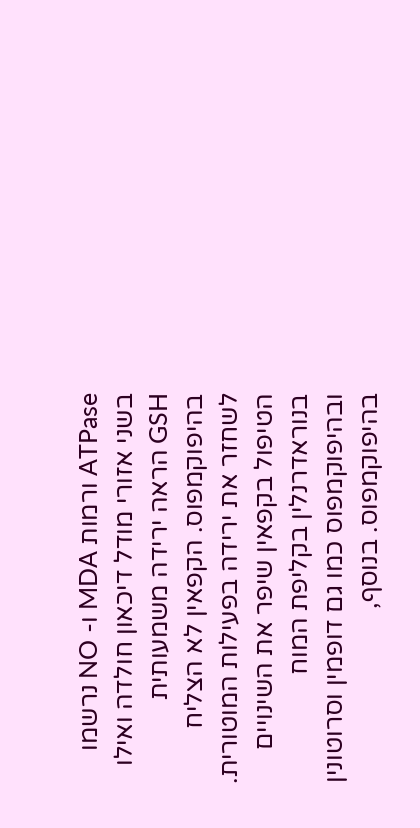ATPase ורמות MDA ו- NO נרשמו בשני אזורי מודל דיכאון חולדה ואילו GSH הראה ירידה משמעותית בהיפוקמפוס. הקפאין לא הצליח לשחזר את ירידה בפעילות המוטורית. הטיפול בקפאין שיפר את השינויים בנוראדרנלין בקליפת המוח ובהיפוקמפוס כמו גם דופמין וסרוטונין בהיפוקמפוס. בנוסף,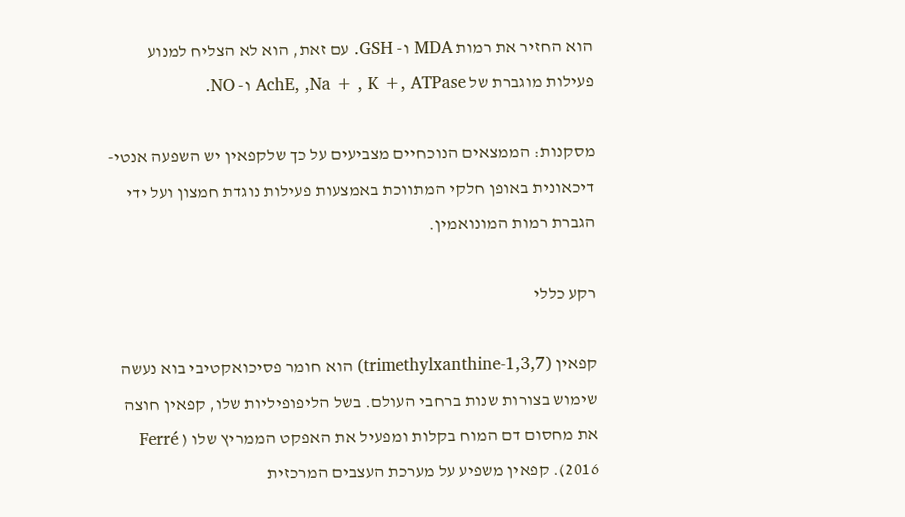הוא החזיר את רמות MDA ו- GSH. עם זאת, הוא לא הצליח למנוע פעילות מוגברת של AchE, ,Na + , K +, ATPase ו- NO.

מסקנות: הממצאים הנוכחיים מצביעים על כך שלקפאין יש השפעה אנטי-דיכאונית באופן חלקי המתווכת באמצעות פעילות נוגדת חמצון ועל ידי הגברת רמות המונואמין.

רקע כללי

קפאין (1,3,7-trimethylxanthine) הוא חומר פסיכואקטיבי בוא נעשה שימוש בצורות שנות ברחבי העולם. בשל הליפופיליות שלו, קפאין חוצה את מחסום דם המוח בקלות ומפעיל את האפקט הממריץ שלו ( Ferré 2016). קפאין משפיע על מערכת העצבים המרכזית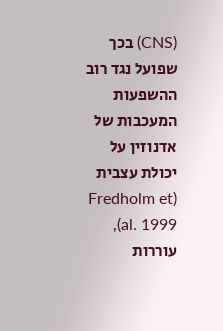(CNS) בכך שפועל נגד רוב ההשפעות המעכבות של אדנוזין על יכולת עצבית (Fredholm et al. 1999), עוררות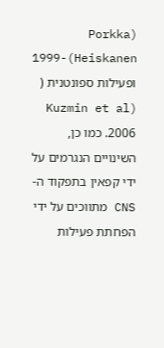(Porkka 1999-(Heiskanen  ופעילות ספונטנית ( (Kuzmin et al 2006. כמו כן, השינויים הנגרמים על ידי קפאין בתפקוד ה-  CNS מתווכים על ידי הפחתת פעילות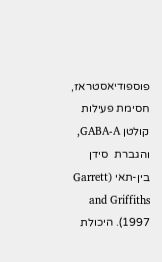פוספודיאסטראז, חסימת פעילות קולטן GABA-A, והגברת  סידן בין-תאי (Garrett and Griffiths 1997). היכולת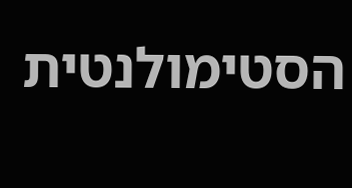הסטימולנטית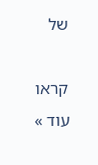של

קראו עוד »